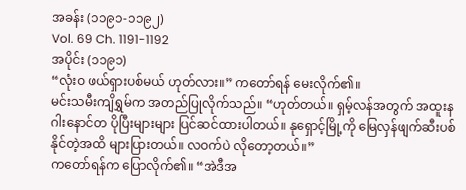အခန်း (၁၁၉၁-၁၁၉၂)
Vol. 69 Ch. 1191-1192
အပိုင်း (၁၁၉၁)
“လုံးဝ ဖယ်ရှားပစ်မယ် ဟုတ်လား။” ကတော်ရန် မေးလိုက်၏။
မင်းသမီးကျိရွှမ်က အတည်ပြုလိုက်သည်။ “ဟုတ်တယ်။ ရှမ့်လန်အတွက် အထူးနဂါးနောင်တ ပိုပြီးများများ ပြင်ဆင်ထားပါတယ်။ နုရှောင့်မြို့ကို မြေလှန်ဖျက်ဆီးပစ်နိုင်တဲ့အထိ များပြားတယ်။ လဝက်ပဲ လိုတော့တယ်။”
ကတော်ရန်က ပြောလိုက်၏။ “အဲဒီအ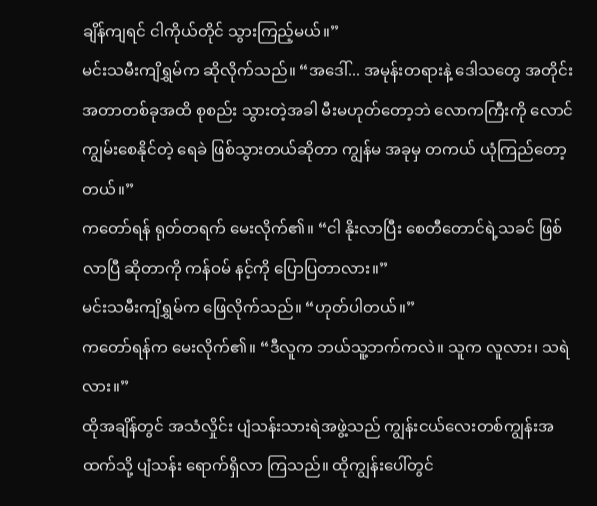ချိန်ကျရင် ငါကိုယ်တိုင် သွားကြည့်မယ်။”
မင်းသမီးကျိရွှမ်က ဆိုလိုက်သည်။ “အဒေါ်... အမုန်းတရားနဲ့ ဒေါသတွေ အတိုင်းအတာတစ်ခုအထိ စုစည်း သွားတဲ့အခါ မီးမဟုတ်တော့ဘဲ လောကကြီးကို လောင်ကျွမ်းစေနိုင်တဲ့ ရေခဲ ဖြစ်သွားတယ်ဆိုတာ ကျွန်မ အခုမှ တကယ် ယုံကြည်တော့တယ်။”
ကတော်ရန် ရုတ်တရက် မေးလိုက်၏။ “ငါ နိုးလာပြီး စေတီတောင်ရဲ့သခင် ဖြစ်လာပြီ ဆိုတာကို ကန်ဝမ် နင့်ကို ပြောပြတာလား။”
မင်းသမီးကျိရွှမ်က ဖြေလိုက်သည်။ “ဟုတ်ပါတယ်။”
ကတော်ရန်က မေးလိုက်၏။ “ဒီလူက ဘယ်သူ့ဘက်ကလဲ။ သူက လူလား၊ သရဲလား။”
ထိုအချိန်တွင် အသံလှိုင်း ပျံသန်းသားရဲအဖွဲ့သည် ကျွန်းငယ်လေးတစ်ကျွန်းအထက်သို့ ပျံသန်း ရောက်ရှိလာ ကြသည်။ ထိုကျွန်းပေါ်တွင်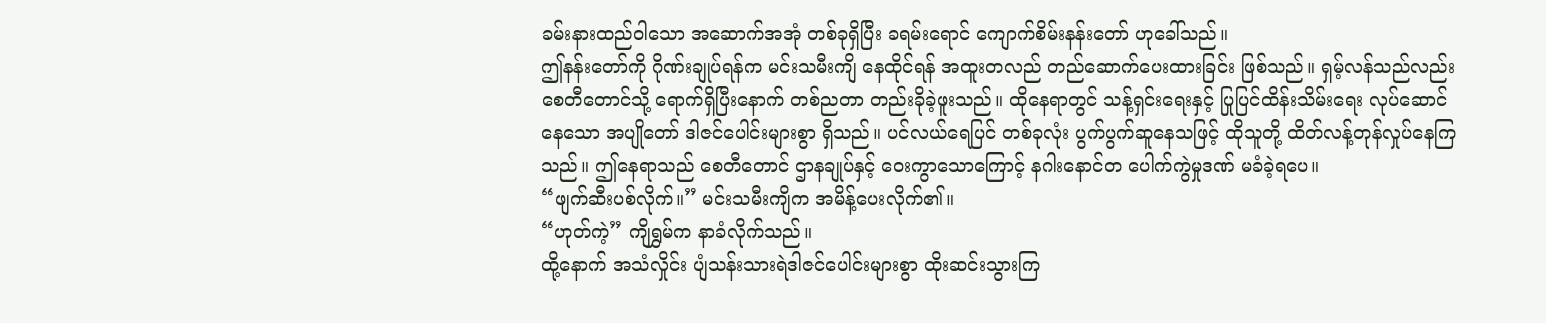ခမ်းနားထည်ဝါသော အဆောက်အအုံ တစ်ခုရှိပြီး ခရမ်းရောင် ကျောက်စိမ်းနန်းတော် ဟုခေါ်သည်။
ဤနန်းတော်ကို ဂိုဏ်းချုပ်ရန်က မင်းသမီးကျိ နေထိုင်ရန် အထူးတလည် တည်ဆောက်ပေးထားခြင်း ဖြစ်သည်။ ရှမ့်လန်သည်လည်း စေတီတောင်သို့ ရောက်ရှိပြီးနောက် တစ်ညတာ တည်းခိုခဲ့ဖူးသည်။ ထိုနေရာတွင် သန့်ရှင်းရေးနှင့် ပြုပြင်ထိန်းသိမ်းရေး လုပ်ဆောင်နေသော အပျိုတော် ဒါဇင်ပေါင်းများစွာ ရှိသည်။ ပင်လယ်ရေပြင် တစ်ခုလုံး ပွက်ပွက်ဆူနေသဖြင့် ထိုသူတို့ ထိတ်လန့်တုန်လှုပ်နေကြသည်။ ဤနေရာသည် စေတီတောင် ဌာနချုပ်နှင့် ဝေးကွာသောကြောင့် နဂါးနောင်တ ပေါက်ကွဲမှုဒဏ် မခံခဲ့ရပေ။
“ဖျက်ဆီးပစ်လိုက်။” မင်းသမီးကျိက အမိန့်ပေးလိုက်၏။
“ဟုတ်ကဲ့” ကျိရွှမ်က နာခံလိုက်သည်။
ထို့နောက် အသံလှိုင်း ပျံသန်းသားရဲဒါဇင်ပေါင်းများစွာ ထိုးဆင်းသွားကြ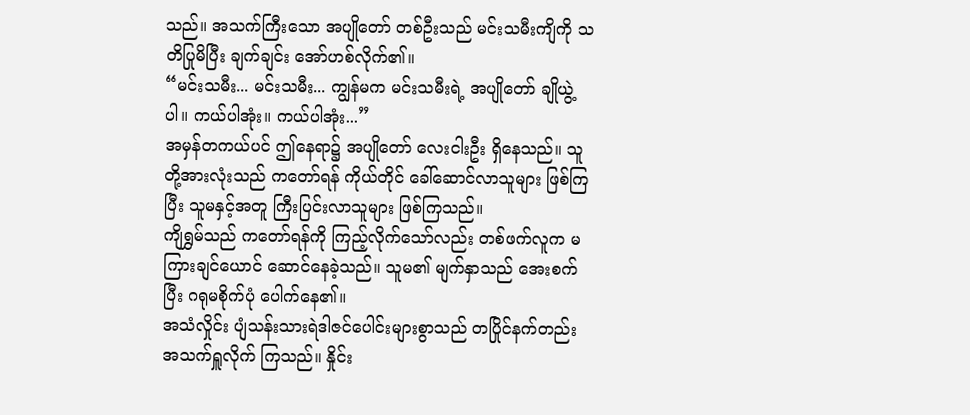သည်။ အသက်ကြီးသော အပျိုတော် တစ်ဦးသည် မင်းသမီးကျိကို သတိပြုမိပြီး ချက်ချင်း အော်ဟစ်လိုက်၏။
“မင်းသမီး... မင်းသမီး... ကျွန်မက မင်းသမီးရဲ့ အပျိုတော် ချိုယွဲ့ပါ။ ကယ်ပါအုံး။ ကယ်ပါအုံး...”
အမှန်တကယ်ပင် ဤနေရာ၌ အပျိုတော် လေးငါးဦး ရှိနေသည်။ သူတို့အားလုံးသည် ကတော်ရန် ကိုယ်တိုင် ခေါ်ဆောင်လာသူများ ဖြစ်ကြပြီး သူမနှင့်အတူ ကြီးပြင်းလာသူများ ဖြစ်ကြသည်။
ကျိရွှမ်သည် ကတော်ရန်ကို ကြည့်လိုက်သော်လည်း တစ်ဖက်လူက မကြားချင်ယောင် ဆောင်နေခဲ့သည်။ သူမ၏ မျက်နှာသည် အေးစက်ပြီး ဂရုမစိုက်ပုံ ပေါက်နေ၏။
အသံလှိုင်း ပျံသန်းသားရဲဒါဇင်ပေါင်းများစွာသည် တပြိုင်နက်တည်း အသက်ရှူလိုက် ကြသည်။ နှိုင်း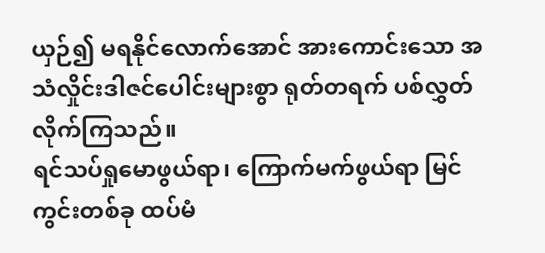ယှဉ်၍ မရနိုင်လောက်အောင် အားကောင်းသော အသံလှိုင်းဒါဇင်ပေါင်းများစွာ ရုတ်တရက် ပစ်လွှတ်လိုက်ကြသည်။
ရင်သပ်ရှုမောဖွယ်ရာ၊ ကြောက်မက်ဖွယ်ရာ မြင်ကွင်းတစ်ခု ထပ်မံ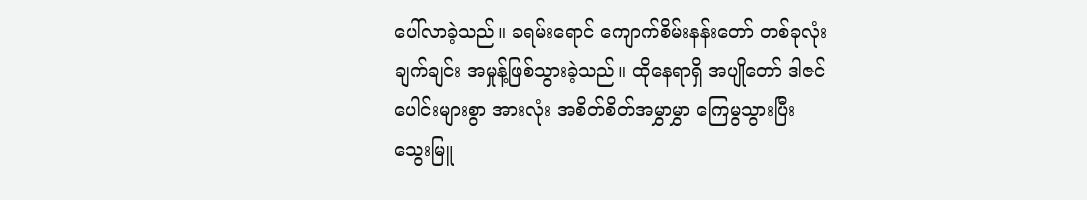ပေါ်လာခဲ့သည်။ ခရမ်းရောင် ကျောက်စိမ်းနန်းတော် တစ်ခုလုံး ချက်ချင်း အမှုန့်ဖြစ်သွားခဲ့သည်။ ထိုနေရာရှိ အပျိုတော် ဒါဇင်ပေါင်းများစွာ အားလုံး အစိတ်စိတ်အမွှာမွှာ ကြေမွသွားပြီး သွေးမြူ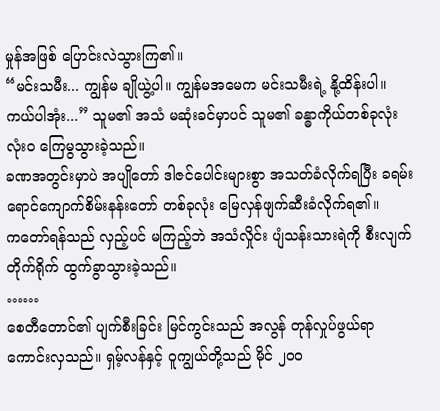မှုန်အဖြစ် ပြောင်းလဲသွားကြ၏။
“မင်းသမီး... ကျွန်မ ချိုယွဲ့ပါ။ ကျွန်မအမေက မင်းသမီးရဲ့ နို့ထိန်းပါ။ ကယ်ပါအုံး...” သူမ၏ အသံ မဆုံးခင်မှာပင် သူမ၏ ခန္ဓာကိုယ်တစ်ခုလုံး လုံးဝ ကြေမွသွားခဲ့သည်။
ခဏအတွင်းမှာပဲ အပျိုတော် ဒါဇင်ပေါင်းများစွာ အသတ်ခံလိုက်ရပြီး ခရမ်းရောင်ကျောက်စိမ်းနန်းတော် တစ်ခုလုံး မြေလှန်ဖျက်ဆီးခံလိုက်ရ၏။
ကတော်ရန်သည် လှည့်ပင် မကြည့်ဘဲ အသံလှိုင်း ပျံသန်းသားရဲကို စီးလျက် တိုက်ရိုက် ထွက်ခွာသွားခဲ့သည်။
……
စေတီတောင်၏ ပျက်စီးခြင်း မြင်ကွင်းသည် အလွန် တုန်လှုပ်ဖွယ်ရာ ကောင်းလှသည်။ ရှမ့်လန်နှင့် ဝူကျွယ်တို့သည် မိုင် ၂၀၀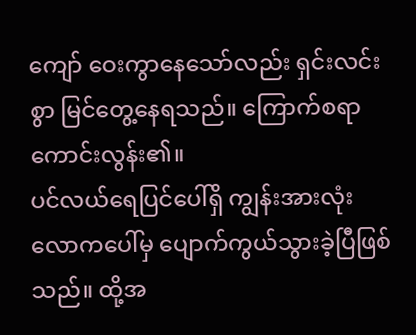ကျော် ဝေးကွာနေသော်လည်း ရှင်းလင်းစွာ မြင်တွေ့နေရသည်။ ကြောက်စရာ ကောင်းလွန်း၏။
ပင်လယ်ရေပြင်ပေါ်ရှိ ကျွန်းအားလုံး လောကပေါ်မှ ပျောက်ကွယ်သွားခဲ့ပြီဖြစ်သည်။ ထို့အ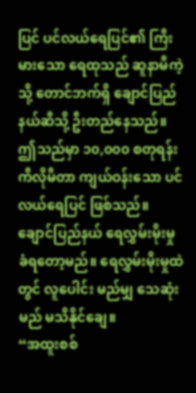ပြင် ပင်လယ်ရေပြင်၏ ကြီးမားသော ရေထုသည် ဆူနာမီကဲ့သို့ တောင်ဘက်ရှိ ချောင်ပြည်နယ်ဆီသို့ ဦးတည်နေသည်။ ဤသည်မှာ ၁၀,၀၀၀ စတုရန်းကီလိုမီတာ ကျယ်ဝန်းသော ပင်လယ်ရေပြင် ဖြစ်သည်။ ချောင်ပြည်နယ် ရေလွှမ်းမိုးမှု ခံရတော့မည်။ ရေလွှမ်းမိုးမှုထဲတွင် လူပေါင်း မည်မျှ သေဆုံးမည် မသိနိုင်ချေ။
“အထူးစစ်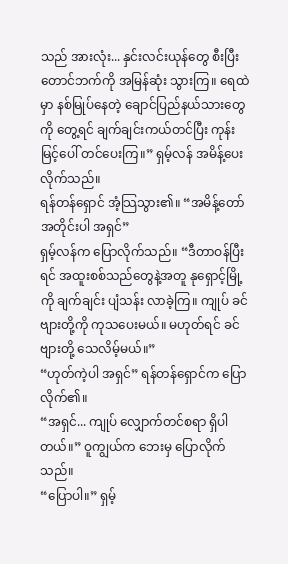သည် အားလုံး... နှင်းလင်းယုန်တွေ စီးပြီး တောင်ဘက်ကို အမြန်ဆုံး သွားကြ။ ရေထဲမှာ နစ်မြုပ်နေတဲ့ ချောင်ပြည်နယ်သားတွေကို တွေ့ရင် ချက်ချင်းကယ်တင်ပြီး ကုန်းမြင့်ပေါ် တင်ပေးကြ။” ရှမ့်လန် အမိန့်ပေးလိုက်သည်။
ရန်တန်ရှောင် အံ့သြသွား၏။ “အမိန့်တော်အတိုင်းပါ အရှင်”
ရှမ့်လန်က ပြောလိုက်သည်။ “ဒီတာဝန်ပြီးရင် အထူးစစ်သည်တွေနဲ့အတူ နုရှောင့်မြို့ကို ချက်ချင်း ပျံသန်း လာခဲ့ကြ။ ကျုပ် ခင်ဗျားတို့ကို ကုသပေးမယ်။ မဟုတ်ရင် ခင်ဗျားတို့ သေလိမ့်မယ်။”
“ဟုတ်ကဲ့ပါ အရှင်” ရန်တန်ရှောင်က ပြောလိုက်၏။
“အရှင်... ကျုပ် လျှောက်တင်စရာ ရှိပါတယ်။” ဝူကျွယ်က ဘေးမှ ပြောလိုက်သည်။
“ပြောပါ။” ရှမ့်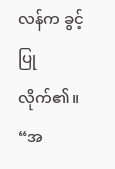လန်က ခွင့်ပြုလိုက်၏။
“အ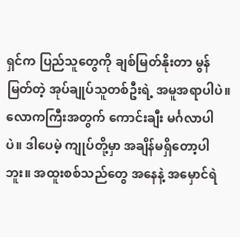ရှင်က ပြည်သူတွေကို ချစ်မြတ်နိုးတာ မွန်မြတ်တဲ့ အုပ်ချုပ်သူတစ်ဦးရဲ့ အမူအရာပါပဲ။ လောကကြီးအတွက် ကောင်းချီး မင်္ဂလာပါပဲ။ ဒါပေမဲ့ ကျုပ်တို့မှာ အချိန်မရှိတော့ပါဘူး။ အထူးစစ်သည်တွေ အနေနဲ့ အမှောင်ရဲ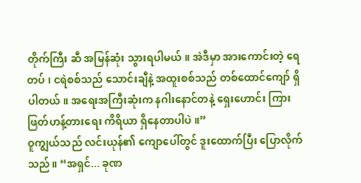တိုက်ကြီး ဆီ အမြန်ဆုံး သွားရပါမယ်။ အဲဒီမှာ အားကောင်းတဲ့ ရေတပ်၊ ငရဲစစ်သည် သောင်းချီနဲ့ အထူးစစ်သည် တစ်ထောင်ကျော် ရှိပါတယ်။ အရေးအကြီးဆုံးက နဂါးနောင်တနဲ့ ရှေးဟောင်း ကြားဖြတ်ဟန့်တားရေး ကိရိယာ ရှိနေတာပါပဲ။”
ဝူကျွယ်သည် လင်းယုန်၏ ကျောပေါ်တွင် ဒူးထောက်ပြီး ပြောလိုက်သည်။ “အရှင်... ခုဏ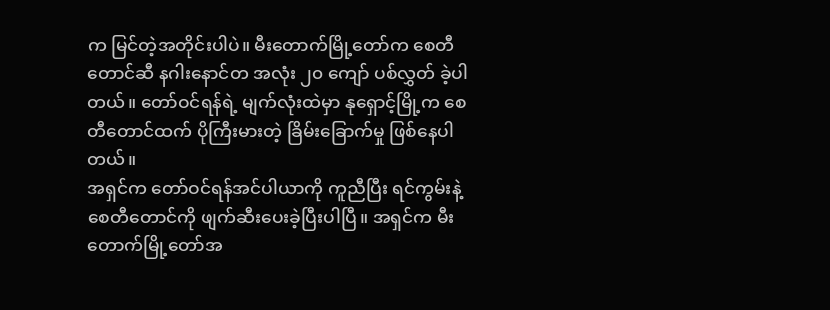က မြင်တဲ့အတိုင်းပါပဲ။ မီးတောက်မြို့တော်က စေတီတောင်ဆီ နဂါးနောင်တ အလုံး ၂၀ ကျော် ပစ်လွှတ် ခဲ့ပါတယ်။ တော်ဝင်ရန်ရဲ့ မျက်လုံးထဲမှာ နုရှောင့်မြို့က စေတီတောင်ထက် ပိုကြီးမားတဲ့ ခြိမ်းခြောက်မှု ဖြစ်နေပါတယ်။
အရှင်က တော်ဝင်ရန်အင်ပါယာကို ကူညီပြီး ရင်ကွမ်းနဲ့ စေတီတောင်ကို ဖျက်ဆီးပေးခဲ့ပြီးပါပြီ။ အရှင်က မီးတောက်မြို့တော်အ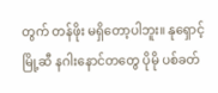တွက် တန်ဖိုး မရှိတော့ပါဘူး။ နုရှောင့်မြို့ဆီ နဂါးနောင်တတွေ ပိုမို ပစ်ခတ်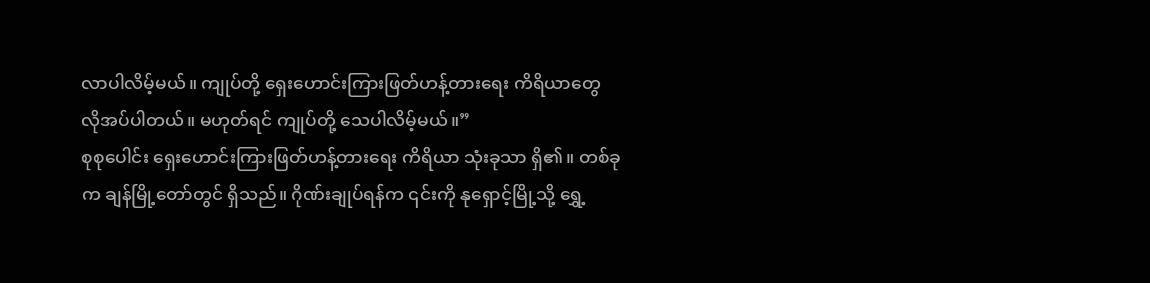လာပါလိမ့်မယ်။ ကျုပ်တို့ ရှေးဟောင်းကြားဖြတ်ဟန့်တားရေး ကိရိယာတွေ လိုအပ်ပါတယ်။ မဟုတ်ရင် ကျုပ်တို့ သေပါလိမ့်မယ်။”
စုစုပေါင်း ရှေးဟောင်းကြားဖြတ်ဟန့်တားရေး ကိရိယာ သုံးခုသာ ရှိ၏။ တစ်ခုက ချန်မြို့တော်တွင် ရှိသည်။ ဂိုဏ်းချုပ်ရန်က ၎င်းကို နုရှောင့်မြို့သို့ ရွှေ့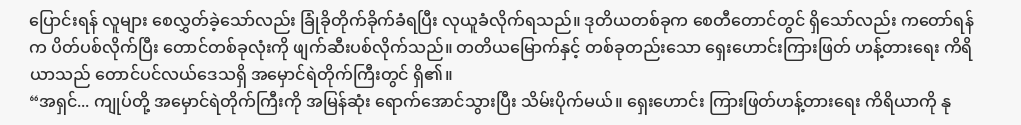ပြောင်းရန် လူများ စေလွှတ်ခဲ့သော်လည်း ခြုံခိုတိုက်ခိုက်ခံရပြီး လုယူခံလိုက်ရသည်။ ဒုတိယတစ်ခုက စေတီတောင်တွင် ရှိသော်လည်း ကတော်ရန်က ပိတ်ပစ်လိုက်ပြီး တောင်တစ်ခုလုံးကို ဖျက်ဆီးပစ်လိုက်သည်။ တတိယမြောက်နှင့် တစ်ခုတည်းသော ရှေးဟောင်းကြားဖြတ် ဟန့်တားရေး ကိရိယာသည် တောင်ပင်လယ်ဒေသရှိ အမှောင်ရဲတိုက်ကြီးတွင် ရှိ၏။
“အရှင်... ကျုပ်တို့ အမှောင်ရဲတိုက်ကြီးကို အမြန်ဆုံး ရောက်အောင်သွားပြီး သိမ်းပိုက်မယ်။ ရှေးဟောင်း ကြားဖြတ်ဟန့်တားရေး ကိရိယာကို နု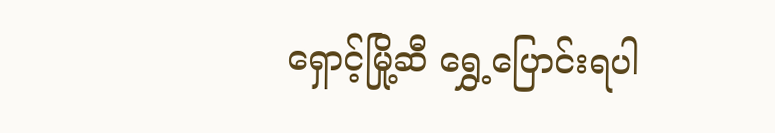ရှောင့်မြို့ဆီ ရွှေ့ပြောင်းရပါ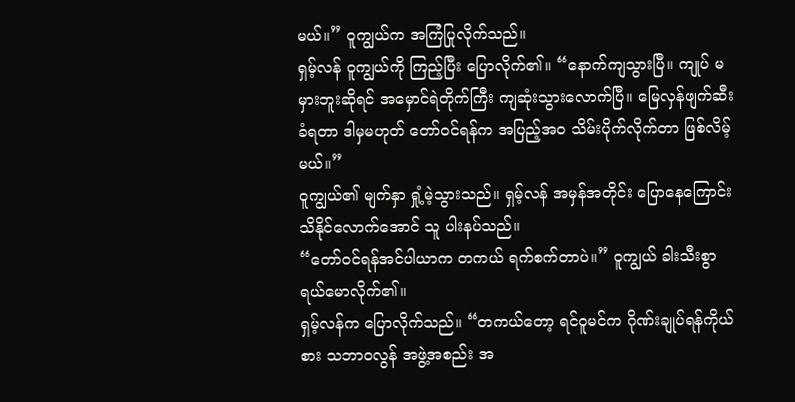မယ်။” ဝူကျွယ်က အကြံပြုလိုက်သည်။
ရှမ့်လန် ဝူကျွယ်ကို ကြည့်ပြီး ပြောလိုက်၏။ “နောက်ကျသွားပြီ။ ကျုပ် မမှားဘူးဆိုရင် အမှောင်ရဲတိုက်ကြီး ကျဆုံးသွားလောက်ပြီ။ မြေလှန်ဖျက်ဆီးခံရတာ ဒါမှမဟုတ် တော်ဝင်ရန်က အပြည့်အဝ သိမ်းပိုက်လိုက်တာ ဖြစ်လိမ့်မယ်။”
ဝူကျွယ်၏ မျက်နှာ ရှုံ့မဲ့သွားသည်။ ရှမ့်လန် အမှန်အတိုင်း ပြောနေကြောင်း သိနိုင်လောက်အောင် သူ ပါးနပ်သည်။
“တော်ဝင်ရန်အင်ပါယာက တကယ် ရက်စက်တာပဲ။” ဝူကျွယ် ခါးသီးစွာ ရယ်မောလိုက်၏။
ရှမ့်လန်က ပြောလိုက်သည်။ “တကယ်တော့ ရင်ဝူမင်က ဂိုဏ်းချုပ်ရန်ကိုယ်စား သဘာဝလွန် အဖွဲ့အစည်း အ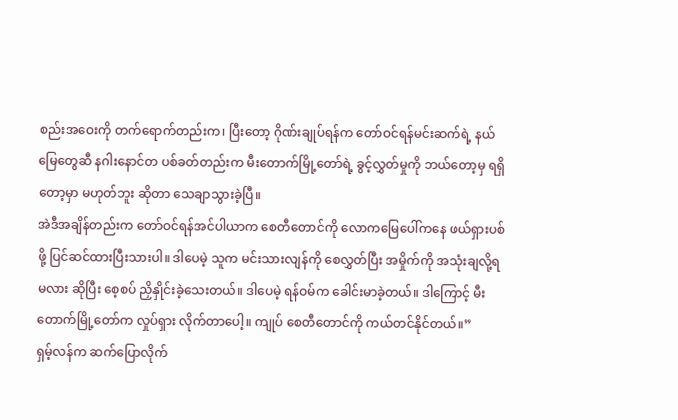စည်းအဝေးကို တက်ရောက်တည်းက၊ ပြီးတော့ ဂိုဏ်းချုပ်ရန်က တော်ဝင်ရန်မင်းဆက်ရဲ့ နယ်မြေတွေဆီ နဂါးနောင်တ ပစ်ခတ်တည်းက မီးတောက်မြို့တော်ရဲ့ ခွင့်လွှတ်မှုကို ဘယ်တော့မှ ရရှိတော့မှာ မဟုတ်ဘူး ဆိုတာ သေချာသွားခဲ့ပြီ။
အဲဒီအချိန်တည်းက တော်ဝင်ရန်အင်ပါယာက စေတီတောင်ကို လောကမြေပေါ်ကနေ ဖယ်ရှားပစ်ဖို့ ပြင်ဆင်ထားပြီးသားပါ။ ဒါပေမဲ့ သူက မင်းသားလျန်ကို စေလွှတ်ပြီး အမှိုက်ကို အသုံးချလို့ရမလား ဆိုပြီး စေ့စပ် ညှိနှိုင်းခဲ့သေးတယ်။ ဒါပေမဲ့ ရန်ဝမ်က ခေါင်းမာခဲ့တယ်။ ဒါကြောင့် မီးတောက်မြို့တော်က လှုပ်ရှား လိုက်တာပေါ့။ ကျုပ် စေတီတောင်ကို ကယ်တင်နိုင်တယ်။”
ရှမ့်လန်က ဆက်ပြောလိုက်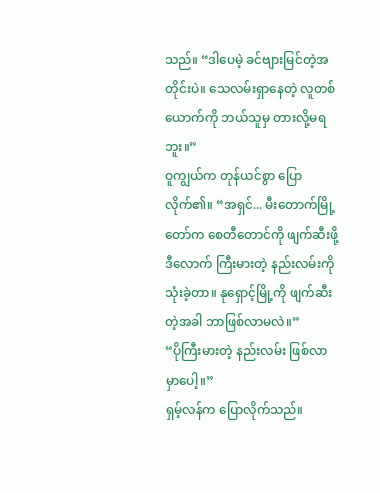သည်။ “ဒါပေမဲ့ ခင်ဗျားမြင်တဲ့အတိုင်းပဲ။ သေလမ်းရှာနေတဲ့ လူတစ်ယောက်ကို ဘယ်သူမှ တားလို့မရဘူး။”
ဝူကျွယ်က တုန်ယင်စွာ ပြောလိုက်၏။ “အရှင်... မီးတောက်မြို့တော်က စေတီတောင်ကို ဖျက်ဆီးဖို့ ဒီလောက် ကြီးမားတဲ့ နည်းလမ်းကို သုံးခဲ့တာ။ နုရှောင့်မြို့ကို ဖျက်ဆီးတဲ့အခါ ဘာဖြစ်လာမလဲ။”
“ပိုကြီးမားတဲ့ နည်းလမ်း ဖြစ်လာမှာပေါ့။”
ရှမ့်လန်က ပြောလိုက်သည်။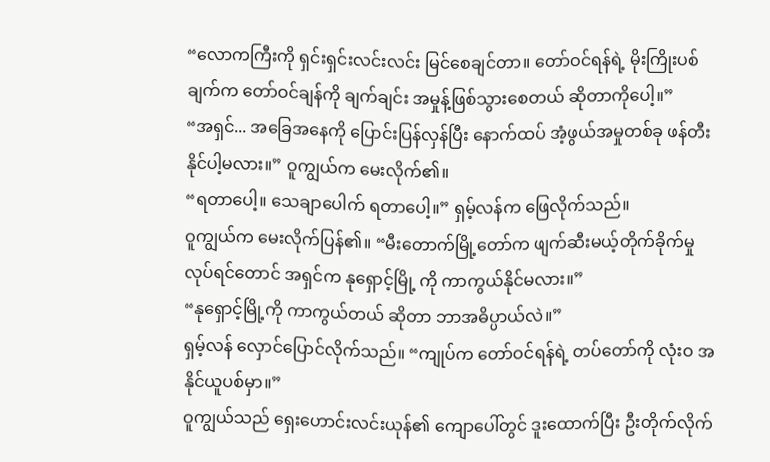“လောကကြီးကို ရှင်းရှင်းလင်းလင်း မြင်စေချင်တာ။ တော်ဝင်ရန်ရဲ့ မိုးကြိုးပစ်ချက်က တော်ဝင်ချန်ကို ချက်ချင်း အမှုန့်ဖြစ်သွားစေတယ် ဆိုတာကိုပေါ့။”
“အရှင်... အခြေအနေကို ပြောင်းပြန်လှန်ပြီး နောက်ထပ် အံ့ဖွယ်အမှုတစ်ခု ဖန်တီးနိုင်ပါ့မလား။” ဝူကျွယ်က မေးလိုက်၏။
“ရတာပေါ့။ သေချာပေါက် ရတာပေါ့။” ရှမ့်လန်က ဖြေလိုက်သည်။
ဝူကျွယ်က မေးလိုက်ပြန်၏။ “မီးတောက်မြို့တော်က ဖျက်ဆီးမယ့်တိုက်ခိုက်မှု လုပ်ရင်တောင် အရှင်က နုရှောင့်မြို့ ကို ကာကွယ်နိုင်မလား။”
“နုရှောင့်မြို့ကို ကာကွယ်တယ် ဆိုတာ ဘာအဓိပ္ပာယ်လဲ။”
ရှမ့်လန် လှောင်ပြောင်လိုက်သည်။ “ကျုပ်က တော်ဝင်ရန်ရဲ့ တပ်တော်ကို လုံးဝ အနိုင်ယူပစ်မှာ။”
ဝူကျွယ်သည် ရှေးဟောင်းလင်းယုန်၏ ကျောပေါ်တွင် ဒူးထောက်ပြီး ဦးတိုက်လိုက်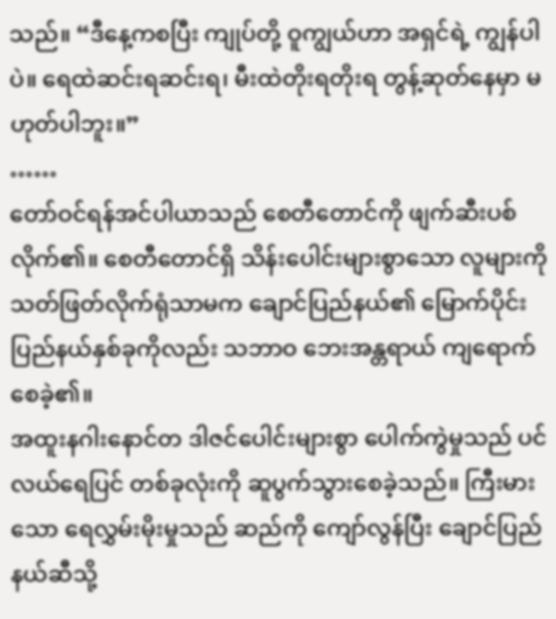သည်။ “ဒီနေ့ကစပြီး ကျုပ်တို့ ဝူကျွယ်ဟာ အရှင်ရဲ့ ကျွန်ပါပဲ။ ရေထဲဆင်းရဆင်းရ၊ မီးထဲတိုးရတိုးရ တွန့်ဆုတ်နေမှာ မဟုတ်ပါဘူး။”
……
တော်ဝင်ရန်အင်ပါယာသည် စေတီတောင်ကို ဖျက်ဆီးပစ်လိုက်၏။ စေတီတောင်ရှိ သိန်းပေါင်းများစွာသော လူများကို သတ်ဖြတ်လိုက်ရုံသာမက ချောင်ပြည်နယ်၏ မြောက်ပိုင်း ပြည်နယ်နှစ်ခုကိုလည်း သဘာဝ ဘေးအန္တရာယ် ကျရောက်စေခဲ့၏။
အထူးနဂါးနောင်တ ဒါဇင်ပေါင်းများစွာ ပေါက်ကွဲမှုသည် ပင်လယ်ရေပြင် တစ်ခုလုံးကို ဆူပွက်သွားစေခဲ့သည်။ ကြီးမားသော ရေလွှမ်းမိုးမှုသည် ဆည်ကို ကျော်လွန်ပြီး ချောင်ပြည်နယ်ဆီသို့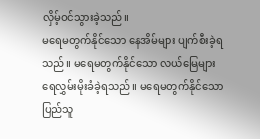လှိမ့်ဝင်သွားခဲ့သည်။
မရေမတွက်နိုင်သော နေအိမ်များ ပျက်စီးခဲ့ရသည်။ မရေမတွက်နိုင်သော လယ်မြေများ ရေလွှမ်းမိုးခံခဲ့ရသည်။ မရေမတွက်နိုင်သော ပြည်သူ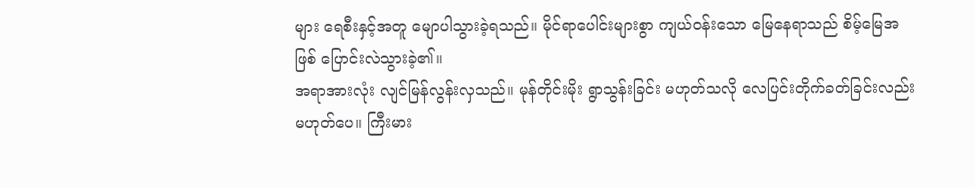များ ရေစီးနှင့်အတူ မျောပါသွားခဲ့ရသည်။ မိုင်ရာပေါင်းများစွာ ကျယ်ဝန်းသော မြေနေရာသည် စိမ့်မြေအဖြစ် ပြောင်းလဲသွားခဲ့၏။
အရာအားလုံး လျင်မြန်လွန်းလှသည်။ မုန်တိုင်းမိုး ရွာသွန်းခြင်း မဟုတ်သလို လေပြင်းတိုက်ခတ်ခြင်းလည်း မဟုတ်ပေ။ ကြီးမား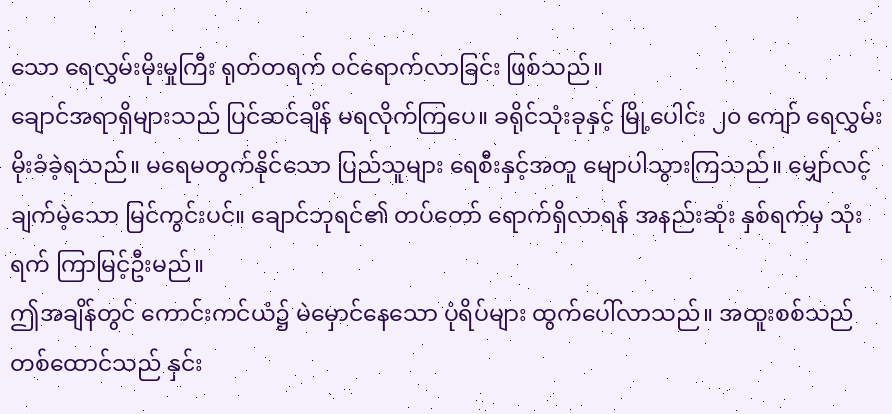သော ရေလွှမ်းမိုးမှုကြီး ရုတ်တရက် ဝင်ရောက်လာခြင်း ဖြစ်သည်။
ချောင်အရာရှိများသည် ပြင်ဆင်ချိန် မရလိုက်ကြပေ။ ခရိုင်သုံးခုနှင့် မြို့ပေါင်း ၂၀ ကျော် ရေလွှမ်းမိုးခံခဲ့ရသည်။ မရေမတွက်နိုင်သော ပြည်သူများ ရေစီးနှင့်အတူ မျောပါသွားကြသည်။ မျှော်လင့်ချက်မဲ့သော မြင်ကွင်းပင်။ ချောင်ဘုရင်၏ တပ်တော် ရောက်ရှိလာရန် အနည်းဆုံး နှစ်ရက်မှ သုံးရက် ကြာမြင့်ဦးမည်။
ဤအချိန်တွင် ကောင်းကင်ယံ၌ မဲမှောင်နေသော ပုံရိပ်များ ထွက်ပေါ်လာသည်။ အထူးစစ်သည် တစ်ထောင်သည် နှင်း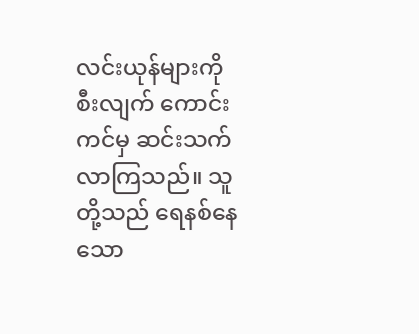လင်းယုန်များကို စီးလျက် ကောင်းကင်မှ ဆင်းသက်လာကြသည်။ သူတို့သည် ရေနစ်နေသော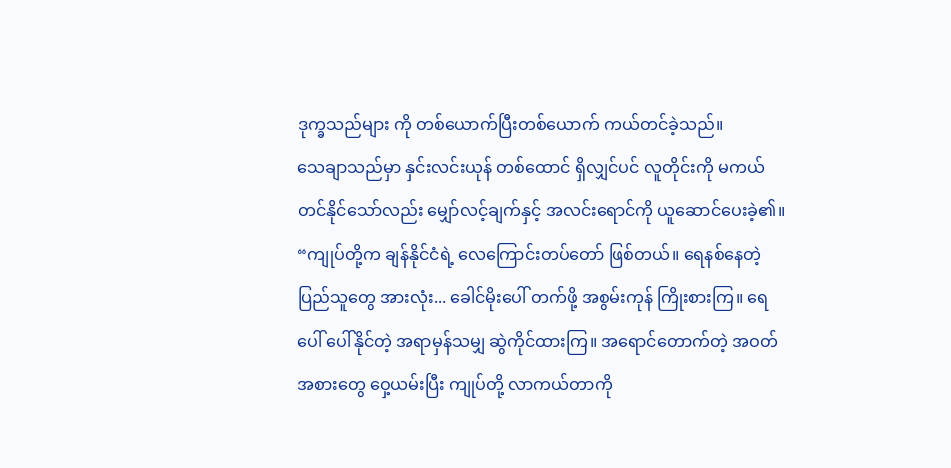ဒုက္ခသည်များ ကို တစ်ယောက်ပြီးတစ်ယောက် ကယ်တင်ခဲ့သည်။
သေချာသည်မှာ နှင်းလင်းယုန် တစ်ထောင် ရှိလျှင်ပင် လူတိုင်းကို မကယ်တင်နိုင်သော်လည်း မျှော်လင့်ချက်နှင့် အလင်းရောင်ကို ယူဆောင်ပေးခဲ့၏။
“ကျုပ်တို့က ချန်နိုင်ငံရဲ့ လေကြောင်းတပ်တော် ဖြစ်တယ်။ ရေနစ်နေတဲ့ ပြည်သူတွေ အားလုံး... ခေါင်မိုးပေါ် တက်ဖို့ အစွမ်းကုန် ကြိုးစားကြ။ ရေပေါ် ပေါ်နိုင်တဲ့ အရာမှန်သမျှ ဆွဲကိုင်ထားကြ။ အရောင်တောက်တဲ့ အဝတ်အစားတွေ ဝှေ့ယမ်းပြီး ကျုပ်တို့ လာကယ်တာကို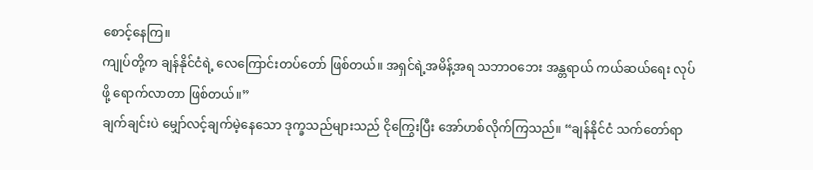စောင့်နေကြ။
ကျုပ်တို့က ချန်နိုင်ငံရဲ့ လေကြောင်းတပ်တော် ဖြစ်တယ်။ အရှင်ရဲ့အမိန့်အရ သဘာဝဘေး အန္တရာယ် ကယ်ဆယ်ရေး လုပ်ဖို့ ရောက်လာတာ ဖြစ်တယ်။”
ချက်ချင်းပဲ မျှော်လင့်ချက်မဲ့နေသော ဒုက္ခသည်များသည် ငိုကြွေးပြီး အော်ဟစ်လိုက်ကြသည်။ “ချန်နိုင်ငံ သက်တော်ရာ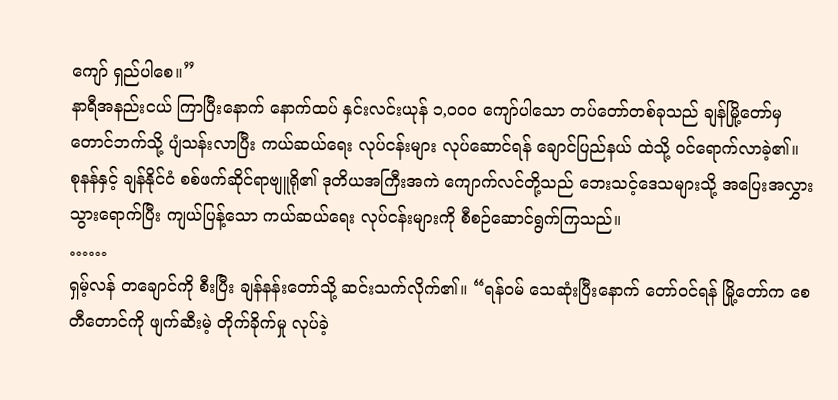ကျော် ရှည်ပါစေ။”
နာရီအနည်းငယ် ကြာပြီးနောက် နောက်ထပ် နှင်းလင်းယုန် ၁,၀၀၀ ကျော်ပါသော တပ်တော်တစ်ခုသည် ချန်မြို့တော်မှ တောင်ဘက်သို့ ပျံသန်းလာပြီး ကယ်ဆယ်ရေး လုပ်ငန်းများ လုပ်ဆောင်ရန် ချောင်ပြည်နယ် ထဲသို့ ဝင်ရောက်လာခဲ့၏။
စုနန်နှင့် ချန်နိုင်ငံ စစ်ဖက်ဆိုင်ရာဗျူရို၏ ဒုတိယအကြီးအကဲ ကျောက်လင်တို့သည် ဘေးသင့်ဒေသများသို့ အပြေးအလွှား သွားရောက်ပြီး ကျယ်ပြန့်သော ကယ်ဆယ်ရေး လုပ်ငန်းများကို စီစဉ်ဆောင်ရွက်ကြသည်။
……
ရှမ့်လန် တချောင်ကို စီးပြီး ချန်နန်းတော်သို့ ဆင်းသက်လိုက်၏။ “ရန်ဝမ် သေဆုံးပြီးနောက် တော်ဝင်ရန် မြို့တော်က စေတီတောင်ကို ဖျက်ဆီးမဲ့ တိုက်ခိုက်မှု လုပ်ခဲ့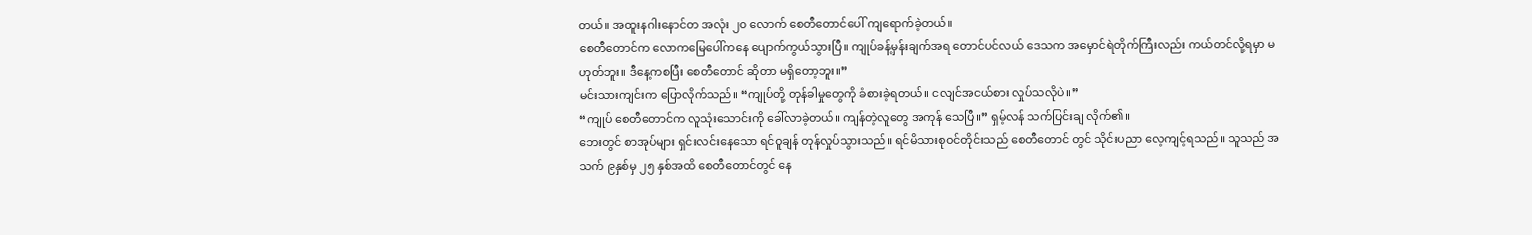တယ်။ အထူးနဂါးနောင်တ အလုံး ၂၀ လောက် စေတီတောင်ပေါ် ကျရောက်ခဲ့တယ်။
စေတီတောင်က လောကမြေပေါ်ကနေ ပျောက်ကွယ်သွားပြီ။ ကျုပ်ခန့်မှန်းချက်အရ တောင်ပင်လယ် ဒေသက အမှောင်ရဲတိုက်ကြီးလည်း ကယ်တင်လို့ရမှာ မဟုတ်ဘူး။ ဒီနေ့ကစပြီး စေတီတောင် ဆိုတာ မရှိတော့ဘူး။”
မင်းသားကျင်းက ပြောလိုက်သည်။ “ကျုပ်တို့ တုန်ခါမှုတွေကို ခံစားခဲ့ရတယ်။ ငလျင်အငယ်စား လှုပ်သလိုပဲ။”
“ကျုပ် စေတီတောင်က လူသုံးသောင်းကို ခေါ်လာခဲ့တယ်။ ကျန်တဲ့လူတွေ အကုန် သေပြီ။” ရှမ့်လန် သက်ပြင်းချ လိုက်၏။
ဘေးတွင် စာအုပ်များ ရှင်းလင်းနေသော ရင်ဝူချန် တုန်လှုပ်သွားသည်။ ရင်မိသားစုဝင်တိုင်းသည် စေတီတောင် တွင် သိုင်းပညာ လေ့ကျင့်ရသည်။ သူသည် အသက် ၉နှစ်မှ ၂၅ နှစ်အထိ စေတီတောင်တွင် နေ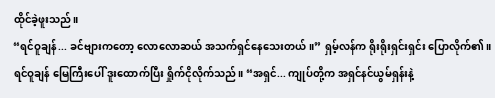ထိုင်ခဲ့ဖူးသည်။
“ရင်ဝူချန်... ခင်ဗျားကတော့ လောလောဆယ် အသက်ရှင်နေသေးတယ်။” ရှမ့်လန်က ရိုးရိုးရှင်းရှင်း ပြောလိုက်၏။
ရင်ဝူချန် မြေကြီးပေါ် ဒူးထောက်ပြီး ရှိုက်ငိုလိုက်သည်။ “အရှင်... ကျုပ်တို့က အရှင်နင်ယွမ်ရှန်းနဲ့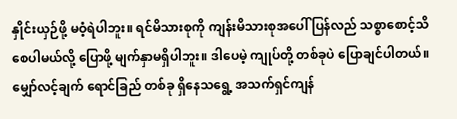နှိုင်းယှဉ်ဖို့ မဝံ့ရဲပါဘူး။ ရင်မိသားစုကို ကျန်းမိသားစုအပေါ် ပြန်လည် သစ္စာစောင့်သိ စေပါမယ်လို့ ပြောဖို့ မျက်နှာမရှိပါဘူး။ ဒါပေမဲ့ ကျုပ်တို့ တစ်ခုပဲ ပြောချင်ပါတယ်။ မျှော်လင့်ချက် ရောင်ခြည် တစ်ခု ရှိနေသရွေ့ အသက်ရှင်ကျန်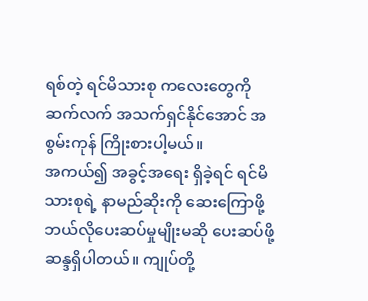ရစ်တဲ့ ရင်မိသားစု ကလေးတွေကို ဆက်လက် အသက်ရှင်နိုင်အောင် အစွမ်းကုန် ကြိုးစားပါ့မယ်။
အကယ်၍ အခွင့်အရေး ရှိခဲ့ရင် ရင်မိသားစုရဲ့ နာမည်ဆိုးကို ဆေးကြောဖို့ ဘယ်လိုပေးဆပ်မှုမျိုးမဆို ပေးဆပ်ဖို့ ဆန္ဒရှိပါတယ်။ ကျုပ်တို့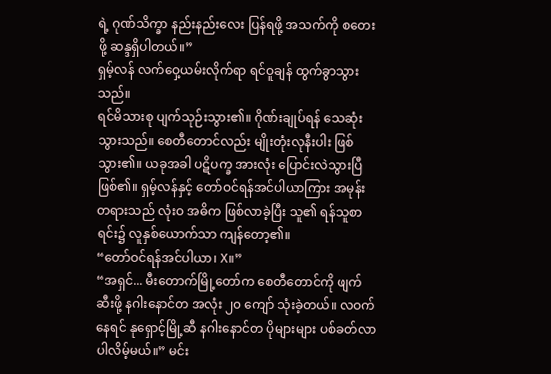ရဲ့ ဂုဏ်သိက္ခာ နည်းနည်းလေး ပြန်ရဖို့ အသက်ကို စတေးဖို့ ဆန္ဒရှိပါတယ်။”
ရှမ့်လန် လက်ဝှေ့ယမ်းလိုက်ရာ ရင်ဝူချန် ထွက်ခွာသွားသည်။
ရင်မိသားစု ပျက်သုဉ်းသွား၏။ ဂိုဏ်းချုပ်ရန် သေဆုံးသွားသည်။ စေတီတောင်လည်း မျိုးတုံးလုနီးပါး ဖြစ်သွား၏။ ယခုအခါ ပဋိပက္ခ အားလုံး ပြောင်းလဲသွားပြီဖြစ်၏။ ရှမ့်လန်နှင့် တော်ဝင်ရန်အင်ပါယာကြား အမုန်းတရားသည် လုံးဝ အဓိက ဖြစ်လာခဲ့ပြီး သူ၏ ရန်သူစာရင်း၌ လူနှစ်ယောက်သာ ကျန်တော့၏။
“တော်ဝင်ရန်အင်ပါယာ၊ X။”
“အရှင်... မီးတောက်မြို့တော်က စေတီတောင်ကို ဖျက်ဆီးဖို့ နဂါးနောင်တ အလုံး ၂၀ ကျော် သုံးခဲ့တယ်။ လဝက်နေရင် နုရှောင့်မြို့ဆီ နဂါးနောင်တ ပိုများများ ပစ်ခတ်လာပါလိမ့်မယ်။” မင်း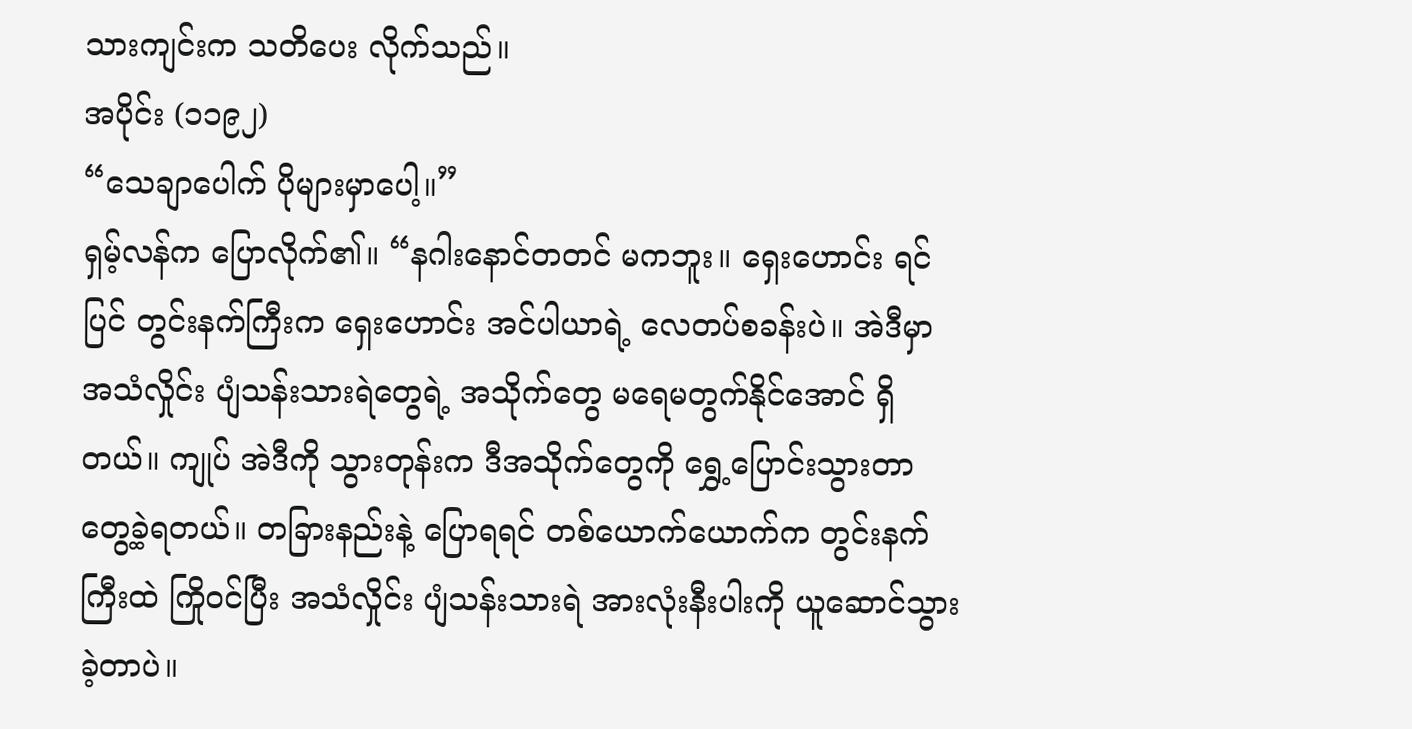သားကျင်းက သတိပေး လိုက်သည်။
အပိုင်း (၁၁၉၂)
“သေချာပေါက် ပိုများမှာပေါ့။”
ရှမ့်လန်က ပြောလိုက်၏။ “နဂါးနောင်တတင် မကဘူး။ ရှေးဟောင်း ရင်ပြင် တွင်းနက်ကြီးက ရှေးဟောင်း အင်ပါယာရဲ့ လေတပ်စခန်းပဲ။ အဲဒီမှာ အသံလှိုင်း ပျံသန်းသားရဲတွေရဲ့ အသိုက်တွေ မရေမတွက်နိုင်အောင် ရှိတယ်။ ကျုပ် အဲဒီကို သွားတုန်းက ဒီအသိုက်တွေကို ရွှေ့ပြောင်းသွားတာ တွေ့ခဲ့ရတယ်။ တခြားနည်းနဲ့ ပြောရရင် တစ်ယောက်ယောက်က တွင်းနက်ကြီးထဲ ကြိုဝင်ပြီး အသံလှိုင်း ပျံသန်းသားရဲ အားလုံးနီးပါးကို ယူဆောင်သွားခဲ့တာပဲ။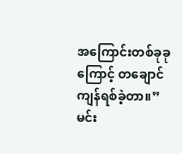အကြောင်းတစ်ခုခုကြောင့် တချောင် ကျန်ရစ်ခဲ့တာ။”
မင်း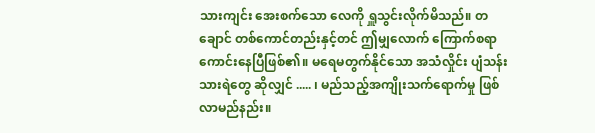သားကျင်း အေးစက်သော လေကို ရှူသွင်းလိုက်မိသည်။ တချောင် တစ်ကောင်တည်းနှင့်တင် ဤမျှလောက် ကြောက်စရာ ကောင်းနေပြီဖြစ်၏။ မရေမတွက်နိုင်သော အသံလှိုင်း ပျံသန်းသားရဲတွေ ဆိုလျှင် ..... ၊ မည်သည့်အကျိုးသက်ရောက်မှု ဖြစ်လာမည်နည်း။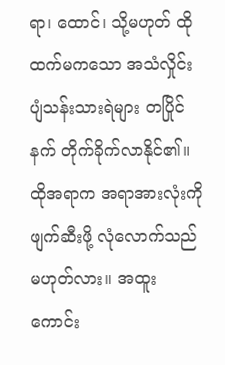ရာ၊ ထောင်၊ သို့မဟုတ် ထိုထက်မကသော အသံလှိုင်း ပျံသန်းသားရဲများ တပြိုင်နက် တိုက်ခိုက်လာနိုင်၏။ ထိုအရာက အရာအားလုံးကို ဖျက်ဆီးဖို့ လုံလောက်သည် မဟုတ်လား။ အထူး ကောင်း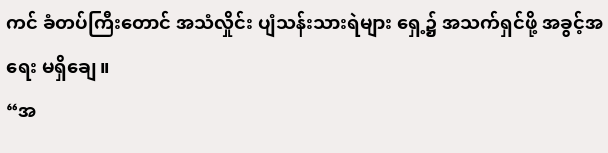ကင် ခံတပ်ကြီးတောင် အသံလှိုင်း ပျံသန်းသားရဲများ ရှေ့၌ အသက်ရှင်ဖို့ အခွင့်အရေး မရှိချေ။
“အ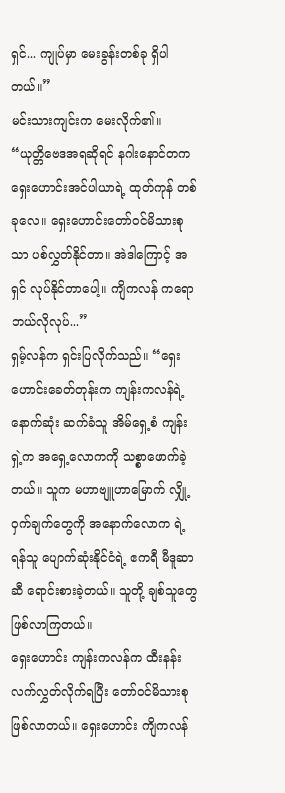ရှင်... ကျုပ်မှာ မေးခွန်းတစ်ခု ရှိပါတယ်။”
မင်းသားကျင်းက မေးလိုက်၏။ “ယုတ္တိဗေဒအရဆိုရင် နဂါးနောင်တက ရှေးဟောင်းအင်ပါယာရဲ့ ထုတ်ကုန် တစ်ခုလေ။ ရှေးဟောင်းတော်ဝင်မိသားစုသာ ပစ်လွှတ်နိုင်တာ။ အဲဒါကြောင့် အရှင် လုပ်နိုင်တာပေါ့။ ကျိကလန် ကရော ဘယ်လိုလုပ်...”
ရှမ့်လန်က ရှင်းပြလိုက်သည်။ “ရှေးဟောင်းခေတ်တုန်းက ကျန်းကလန်ရဲ့ နောက်ဆုံး ဆက်ခံသူ အိမ်ရှေ့စံ ကျန်းရှဲ့က အရှေ့လောကကို သစ္စာဖောက်ခဲ့တယ်။ သူက မဟာဗျူဟာမြောက် လျှို့ဝှက်ချက်တွေကို အနောက်လောက ရဲ့ ရန်သူ ပျောက်ဆုံးနိုင်ငံရဲ့ ဧကရီ မီဒူဆာဆီ ရောင်းစားခဲ့တယ်။ သူတို့ ချစ်သူတွေ ဖြစ်လာကြတယ်။
ရှေးဟောင်း ကျန်းကလန်က ထီးနန်း လက်လွှတ်လိုက်ရပြီး တော်ဝင်မိသားစု ဖြစ်လာတယ်။ ရှေးဟောင်း ကျိကလန်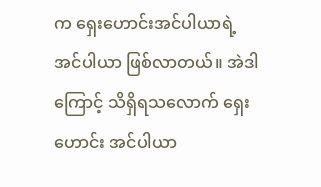က ရှေးဟောင်းအင်ပါယာရဲ့ အင်ပါယာ ဖြစ်လာတယ်။ အဲဒါကြောင့် သိရှိရသလောက် ရှေးဟောင်း အင်ပါယာ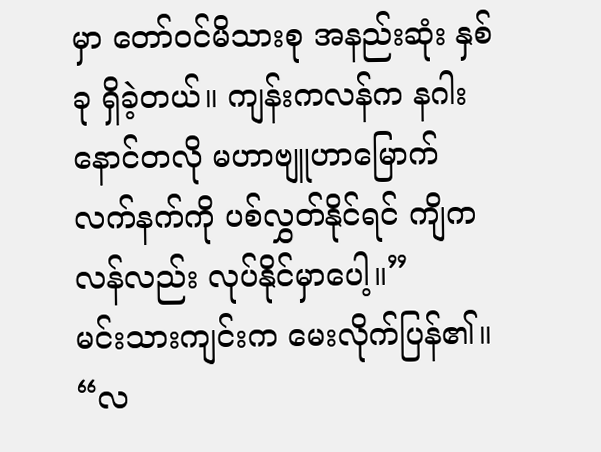မှာ တော်ဝင်မိသားစု အနည်းဆုံး နှစ်ခု ရှိခဲ့တယ်။ ကျန်းကလန်က နဂါးနောင်တလို မဟာဗျူဟာမြောက် လက်နက်ကို ပစ်လွှတ်နိုင်ရင် ကျိကလန်လည်း လုပ်နိုင်မှာပေါ့။”
မင်းသားကျင်းက မေးလိုက်ပြန်၏။ “လ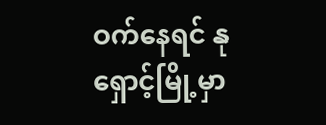ဝက်နေရင် နုရှောင့်မြို့မှာ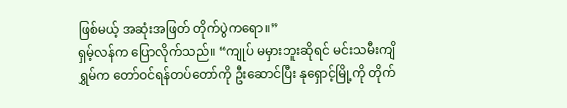ဖြစ်မယ့် အဆုံးအဖြတ် တိုက်ပွဲကရော။”
ရှမ့်လန်က ပြောလိုက်သည်။ “ကျုပ် မမှားဘူးဆိုရင် မင်းသမီးကျိရွှမ်က တော်ဝင်ရန်တပ်တော်ကို ဦးဆောင်ပြီး နုရှောင့်မြို့ကို တိုက်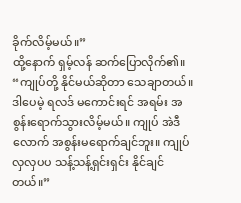ခိုက်လိမ့်မယ်။”
ထို့နောက် ရှမ့်လန် ဆက်ပြောလိုက်၏။ “ကျုပ်တို့ နိုင်မယ်ဆိုတာ သေချာတယ်။ ဒါပေမဲ့ ရလဒ် မကောင်းရင် အရမ်း အစွန်းရောက်သွားလိမ့်မယ်။ ကျုပ် အဲဒီလောက် အစွန်းမရောက်ချင်ဘူး။ ကျုပ် လှလှပပ သန့်သန့်ရှင်းရှင်း နိုင်ချင်တယ်။”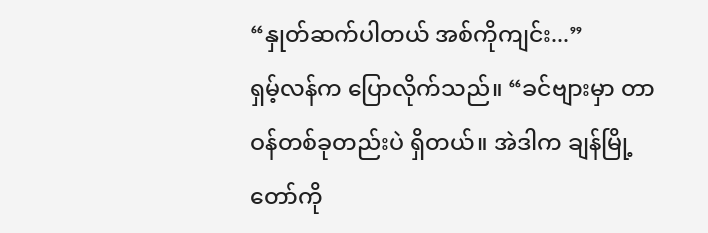“နှုတ်ဆက်ပါတယ် အစ်ကိုကျင်း...”
ရှမ့်လန်က ပြောလိုက်သည်။ “ခင်ဗျားမှာ တာဝန်တစ်ခုတည်းပဲ ရှိတယ်။ အဲဒါက ချန်မြို့တော်ကို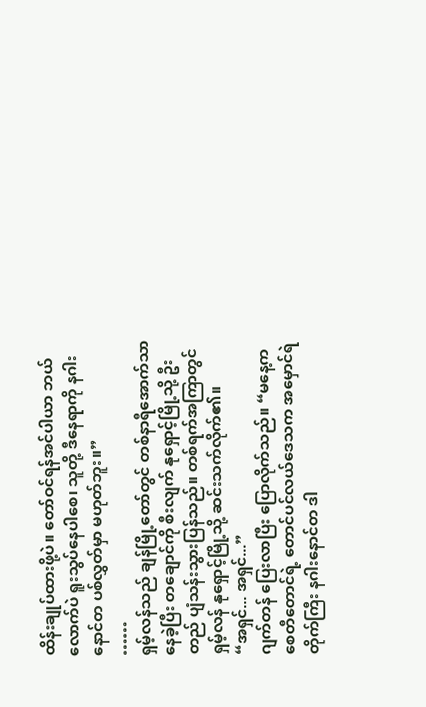ထိန်းချုပ်ထားဖို့ပဲ။ တော်ဝင်ရန်အင်ပါယာ ဘယ်လောက်ပဲ ရူးသွပ်နေပါစေ၊ သူတို့ ဒီနေရာကို နဂါးနောင်တ ပစ်လွှတ်မှာ မဟုတ်ဘူး။”
……
ရှမ့်လန်သည် ချန်မြို့တော်တွင် တစ်နာရီအောက်သာ နေခဲ့ပြီး တချောင်ကို စီးလျက် နုရှောင့်မြို့သို့ ဦးတည် ပျံသန်းသွားပြန်သည်။ တစ်ရက်အကြာတွင် ရှမ့်လန် နုရှောင့်မြို့သို့ ဆင်းသက်လိုက်၏။
“အရှင်... အရှင်...”
ဂျက်တန် ပြေးလာပြီး ပြောလိုက်သည်။ “မနေ့က စေတီတောင်ရဲ့ တောင်ပင်လယ်ဒေသက အမှောင်ရဲတိုက်ကြီး နဂါးနောင်တ ဒါ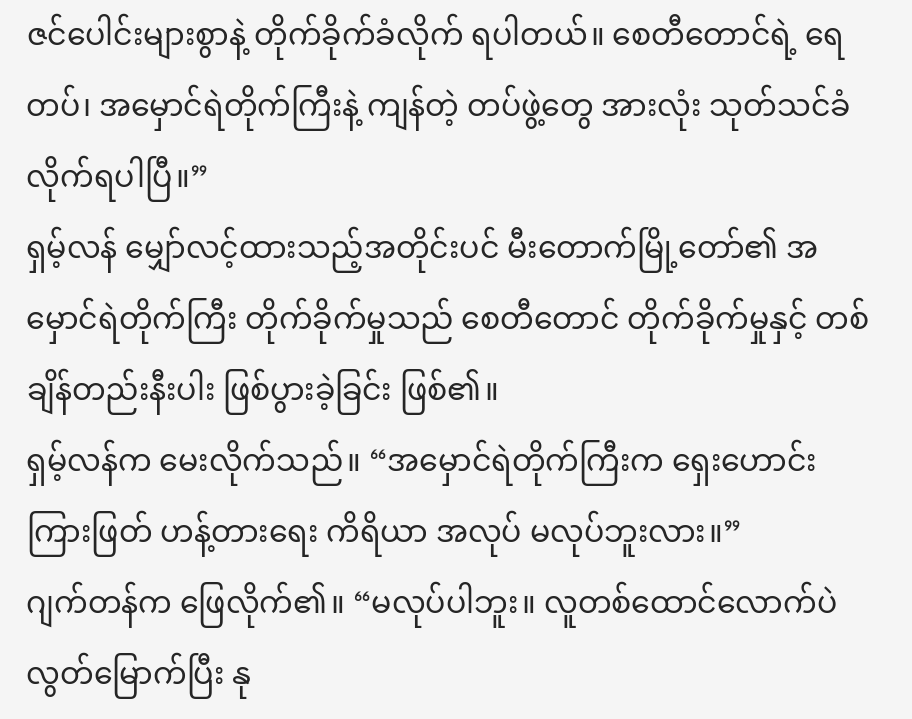ဇင်ပေါင်းများစွာနဲ့ တိုက်ခိုက်ခံလိုက် ရပါတယ်။ စေတီတောင်ရဲ့ ရေတပ်၊ အမှောင်ရဲတိုက်ကြီးနဲ့ ကျန်တဲ့ တပ်ဖွဲ့တွေ အားလုံး သုတ်သင်ခံလိုက်ရပါပြီ။”
ရှမ့်လန် မျှော်လင့်ထားသည့်အတိုင်းပင် မီးတောက်မြို့တော်၏ အမှောင်ရဲတိုက်ကြီး တိုက်ခိုက်မှုသည် စေတီတောင် တိုက်ခိုက်မှုနှင့် တစ်ချိန်တည်းနီးပါး ဖြစ်ပွားခဲ့ခြင်း ဖြစ်၏။
ရှမ့်လန်က မေးလိုက်သည်။ “အမှောင်ရဲတိုက်ကြီးက ရှေးဟောင်းကြားဖြတ် ဟန့်တားရေး ကိရိယာ အလုပ် မလုပ်ဘူးလား။”
ဂျက်တန်က ဖြေလိုက်၏။ “မလုပ်ပါဘူး။ လူတစ်ထောင်လောက်ပဲ လွတ်မြောက်ပြီး နု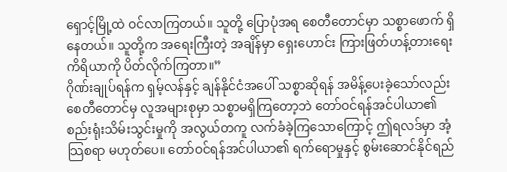ရှောင့်မြို့ထဲ ဝင်လာကြတယ်။ သူတို့ ပြောပုံအရ စေတီတောင်မှာ သစ္စာဖောက် ရှိနေတယ်။ သူတို့က အရေးကြီးတဲ့ အချိန်မှာ ရှေးဟောင်း ကြားဖြတ်ဟန့်တားရေး ကိရိယာကို ပိတ်လိုက်ကြတာ။”
ဂိုဏ်းချုပ်ရန်က ရှမ့်လန်နှင့် ချန်နိုင်ငံအပေါ် သစ္စာဆိုရန် အမိန့်ပေးခဲ့သော်လည်း စေတီတောင်မှ လူအများစုမှာ သစ္စာမရှိကြတော့ဘဲ တော်ဝင်ရန်အင်ပါယာ၏ စည်းရုံးသိမ်းသွင်းမှုကို အလွယ်တကူ လက်ခံခဲ့ကြသောကြောင့် ဤရလဒ်မှာ အံ့သြစရာ မဟုတ်ပေ။ တော်ဝင်ရန်အင်ပါယာ၏ ရက်ရောမှုနှင့် စွမ်းဆောင်နိုင်ရည်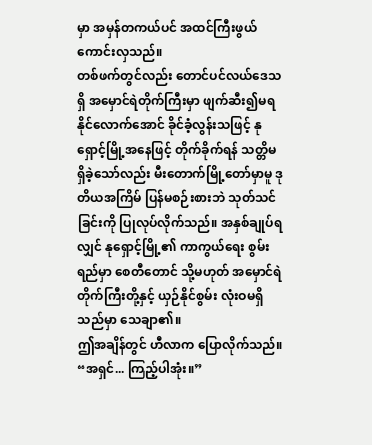မှာ အမှန်တကယ်ပင် အထင်ကြီးဖွယ်ကောင်းလှသည်။
တစ်ဖက်တွင်လည်း တောင်ပင်လယ်ဒေသရှိ အမှောင်ရဲတိုက်ကြီးမှာ ဖျက်ဆီး၍မရနိုင်လောက်အောင် ခိုင်ခံ့လွန်းသဖြင့် နုရှောင့်မြို့အနေဖြင့် တိုက်ခိုက်ရန် သတ္တိမရှိခဲ့သော်လည်း မီးတောက်မြို့တော်မှာမူ ဒုတိယအကြိမ် ပြန်မစဉ်းစားဘဲ သုတ်သင်ခြင်းကို ပြုလုပ်လိုက်သည်။ အနှစ်ချုပ်ရလျှင် နုရှောင့်မြို့၏ ကာကွယ်ရေး စွမ်းရည်မှာ စေတီတောင် သို့မဟုတ် အမှောင်ရဲတိုက်ကြီးတို့နှင့် ယှဉ်နိုင်စွမ်း လုံးဝမရှိသည်မှာ သေချာ၏။
ဤအချိန်တွင် ဟီလာက ပြောလိုက်သည်။ “အရှင်... ကြည့်ပါအုံး။”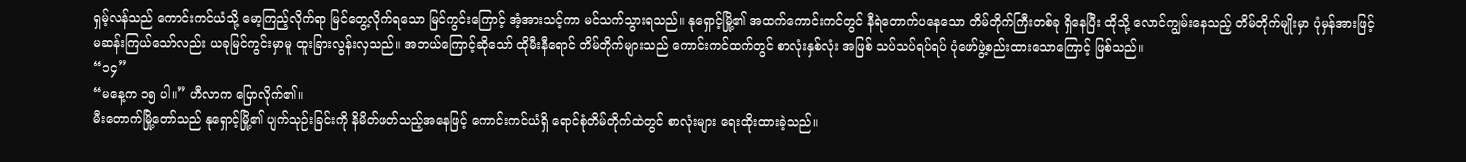ရှမ့်လန်သည် ကောင်းကင်ယံသို့ မော့ကြည့်လိုက်ရာ မြင်တွေ့လိုက်ရသော မြင်ကွင်းကြောင့် အံ့အားသင့်ကာ မင်သက်သွားရသည်။ နုရှောင့်မြို့၏ အထက်ကောင်းကင်တွင် နီရဲတောက်ပနေသော တိမ်တိုက်ကြီးတစ်ခု ရှိနေပြီး ထိုသို့ လောင်ကျွမ်းနေသည့် တိမ်တိုက်မျိုးမှာ ပုံမှန်အားဖြင့် မဆန်းကြယ်သော်လည်း ယခုမြင်ကွင်းမှာမူ ထူးခြားလွန်းလှသည်။ အဘယ်ကြောင့်ဆိုသော် ထိုမီးနီရောင် တိမ်တိုက်များသည် ကောင်းကင်ထက်တွင် စာလုံးနှစ်လုံး အဖြစ် သပ်သပ်ရပ်ရပ် ပုံဖော်ဖွဲ့စည်းထားသောကြောင့် ဖြစ်သည်။
“၁၄”
“မနေ့က ၁၅ ပါ။” ဟီလာက ပြောလိုက်၏။
မီးတောက်မြို့တော်သည် နုရှောင့်မြို့၏ ပျက်သုဉ်းခြင်းကို နိမိတ်ဖတ်သည့်အနေဖြင့် ကောင်းကင်ယံရှိ ရောင်စုံတိမ်တိုက်ထဲတွင် စာလုံးများ ရေးထိုးထားခဲ့သည်။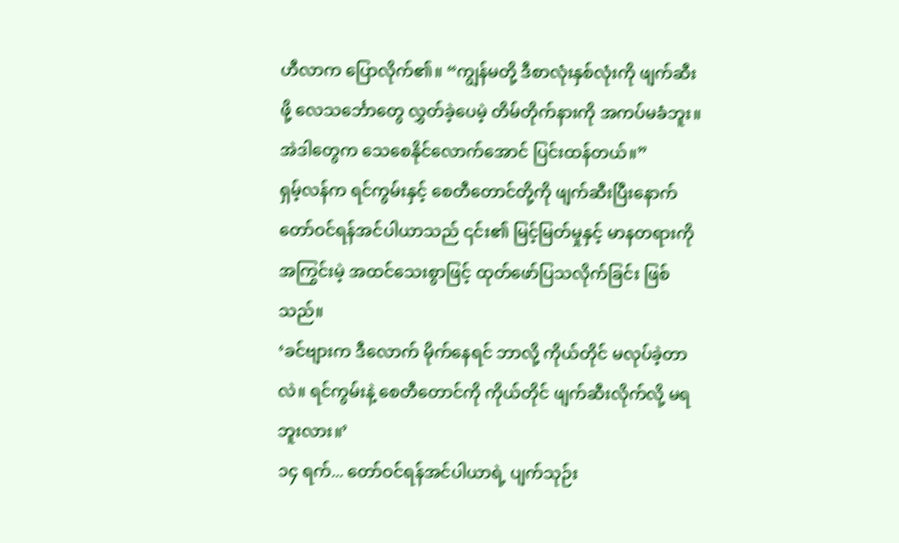ဟီလာက ပြောလိုက်၏။ “ကျွန်မတို့ ဒီစာလုံးနှစ်လုံးကို ဖျက်ဆီးဖို့ လေသင်္ဘောတွေ လွှတ်ခဲ့ပေမဲ့ တိမ်တိုက်နားကို အကပ်မခံဘူး။ အဲဒါတွေက သေစေနိုင်လောက်အောင် ပြင်းထန်တယ်။”
ရှမ့်လန်က ရင်ကွမ်းနှင့် စေတီတောင်တို့ကို ဖျက်ဆီးပြီးနောက် တော်ဝင်ရန်အင်ပါယာသည် ၎င်း၏ မြင့်မြတ်မှုနှင့် မာနတရားကို အကြွင်းမဲ့ အထင်သေးစွာဖြင့် ထုတ်ဖော်ပြသလိုက်ခြင်း ဖြစ်သည်။
‘ခင်ဗျားက ဒီလောက် မိုက်နေရင် ဘာလို့ ကိုယ်တိုင် မလုပ်ခဲ့တာလဲ။ ရင်ကွမ်းနဲ့ စေတီတောင်ကို ကိုယ်တိုင် ဖျက်ဆီးလိုက်လို့ မရဘူးလား။’
၁၄ ရက်... တော်ဝင်ရန်အင်ပါယာရဲ့ ပျက်သုဉ်း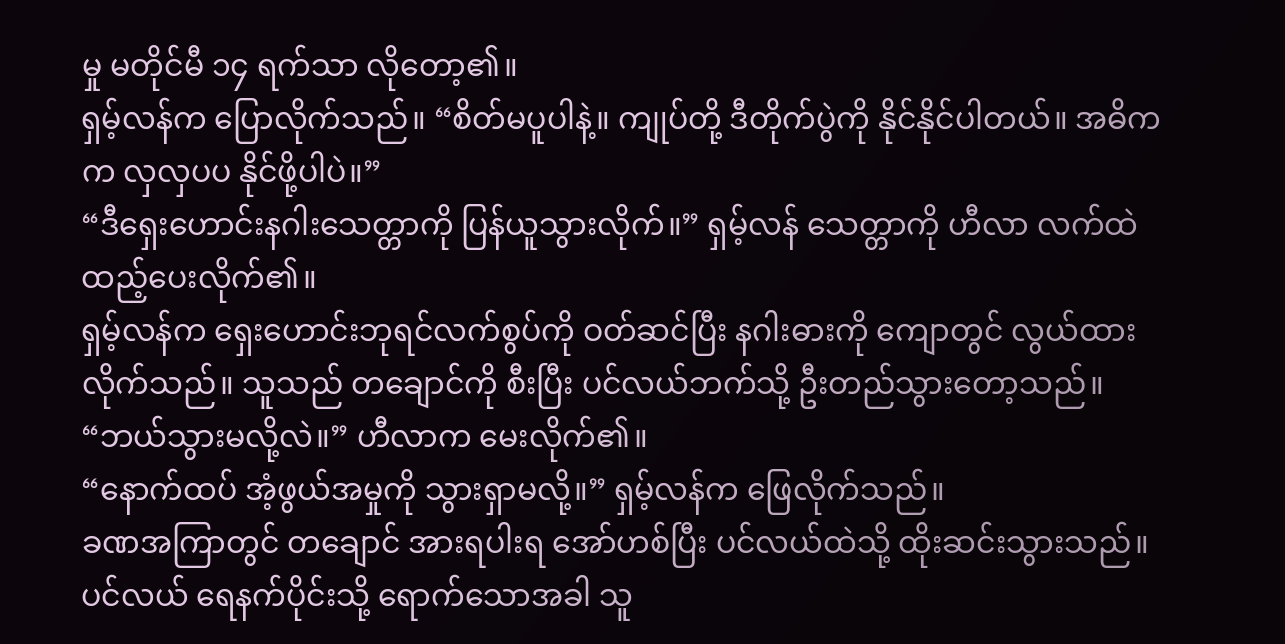မှု မတိုင်မီ ၁၄ ရက်သာ လိုတော့၏။
ရှမ့်လန်က ပြောလိုက်သည်။ “စိတ်မပူပါနဲ့။ ကျုပ်တို့ ဒီတိုက်ပွဲကို နိုင်နိုင်ပါတယ်။ အဓိကက လှလှပပ နိုင်ဖို့ပါပဲ။”
“ဒီရှေးဟောင်းနဂါးသေတ္တာကို ပြန်ယူသွားလိုက်။” ရှမ့်လန် သေတ္တာကို ဟီလာ လက်ထဲ ထည့်ပေးလိုက်၏။
ရှမ့်လန်က ရှေးဟောင်းဘုရင်လက်စွပ်ကို ဝတ်ဆင်ပြီး နဂါးဓားကို ကျောတွင် လွယ်ထားလိုက်သည်။ သူသည် တချောင်ကို စီးပြီး ပင်လယ်ဘက်သို့ ဦးတည်သွားတော့သည်။
“ဘယ်သွားမလို့လဲ။” ဟီလာက မေးလိုက်၏။
“နောက်ထပ် အံ့ဖွယ်အမှုကို သွားရှာမလို့။” ရှမ့်လန်က ဖြေလိုက်သည်။
ခဏအကြာတွင် တချောင် အားရပါးရ အော်ဟစ်ပြီး ပင်လယ်ထဲသို့ ထိုးဆင်းသွားသည်။ ပင်လယ် ရေနက်ပိုင်းသို့ ရောက်သောအခါ သူ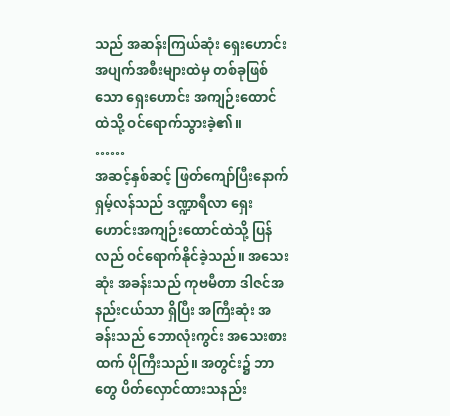သည် အဆန်းကြယ်ဆုံး ရှေးဟောင်း အပျက်အစီးများထဲမှ တစ်ခုဖြစ်သော ရှေးဟောင်း အကျဉ်းထောင်ထဲသို့ ဝင်ရောက်သွားခဲ့၏။
……
အဆင့်နှစ်ဆင့် ဖြတ်ကျော်ပြီးနောက် ရှမ့်လန်သည် ဒဏ္ဍာရီလာ ရှေးဟောင်းအကျဉ်းထောင်ထဲသို့ ပြန်လည် ဝင်ရောက်နိုင်ခဲ့သည်။ အသေးဆုံး အခန်းသည် ကုဗမီတာ ဒါဇင်အနည်းငယ်သာ ရှိပြီး အကြီးဆုံး အခန်းသည် ဘောလုံးကွင်း အသေးစားထက် ပိုကြီးသည်။ အတွင်း၌ ဘာတွေ ပိတ်လှောင်ထားသနည်း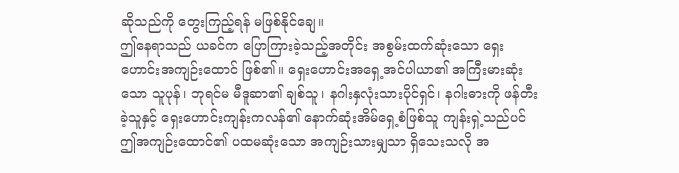ဆိုသည်ကို တွေးကြည့်ရန် မဖြစ်နိုင်ချေ။
ဤနေရာသည် ယခင်က ပြောကြားခဲ့သည့်အတိုင်း အစွမ်းထက်ဆုံးသော ရှေးဟောင်းအကျဉ်းထောင် ဖြစ်၏။ ရှေးဟောင်းအရှေ့အင်ပါယာ၏ အကြီးမားဆုံးသော သူပုန်၊ ဘုရင်မ မီဒူဆာ၏ ချစ်သူ၊ နဂါးနှလုံးသားပိုင်ရှင်၊ နဂါးဓားကို ဖန်တီးခဲ့သူနှင့် ရှေးဟောင်းကျန်းကလန်၏ နောက်ဆုံးအိမ်ရှေ့စံဖြစ်သူ ကျန်းရှဲ့သည်ပင် ဤအကျဉ်းထောင်၏ ပထမဆုံးသော အကျဉ်းသားမျှသာ ရှိသေးသလို အ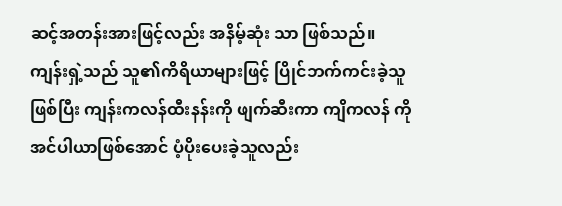ဆင့်အတန်းအားဖြင့်လည်း အနိမ့်ဆုံး သာ ဖြစ်သည်။
ကျန်းရှဲ့သည် သူ၏ကိရိယာများဖြင့် ပြိုင်ဘက်ကင်းခဲ့သူဖြစ်ပြီး ကျန်းကလန်ထီးနန်းကို ဖျက်ဆီးကာ ကျိကလန် ကို အင်ပါယာဖြစ်အောင် ပံ့ပိုးပေးခဲ့သူလည်း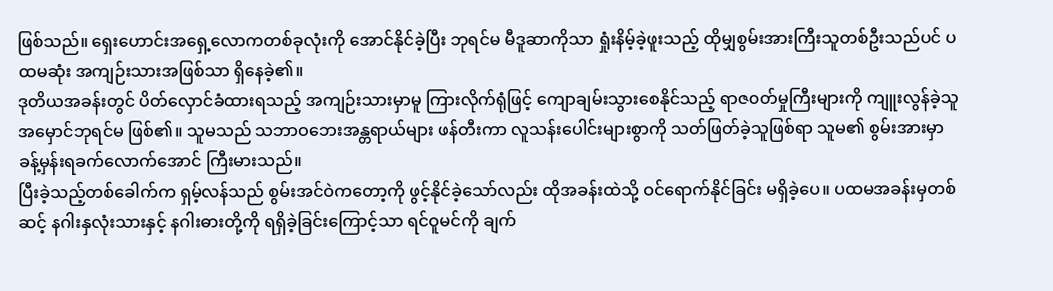ဖြစ်သည်။ ရှေးဟောင်းအရှေ့လောကတစ်ခုလုံးကို အောင်နိုင်ခဲ့ပြီး ဘုရင်မ မီဒူဆာကိုသာ ရှုံးနိမ့်ခဲ့ဖူးသည့် ထိုမျှစွမ်းအားကြီးသူတစ်ဦးသည်ပင် ပထမဆုံး အကျဉ်းသားအဖြစ်သာ ရှိနေခဲ့၏။
ဒုတိယအခန်းတွင် ပိတ်လှောင်ခံထားရသည့် အကျဉ်းသားမှာမူ ကြားလိုက်ရုံဖြင့် ကျောချမ်းသွားစေနိုင်သည့် ရာဇ၀တ်မှုကြီးများကို ကျူးလွန်ခဲ့သူ အမှောင်ဘုရင်မ ဖြစ်၏။ သူမသည် သဘာဝဘေးအန္တရာယ်များ ဖန်တီးကာ လူသန်းပေါင်းများစွာကို သတ်ဖြတ်ခဲ့သူဖြစ်ရာ သူမ၏ စွမ်းအားမှာ ခန့်မှန်းရခက်လောက်အောင် ကြီးမားသည်။
ပြီးခဲ့သည့်တစ်ခေါက်က ရှမ့်လန်သည် စွမ်းအင်ဝဲကတော့ကို ဖွင့်နိုင်ခဲ့သော်လည်း ထိုအခန်းထဲသို့ ဝင်ရောက်နိုင်ခြင်း မရှိခဲ့ပေ။ ပထမအခန်းမှတစ်ဆင့် နဂါးနှလုံးသားနှင့် နဂါးဓားတို့ကို ရရှိခဲ့ခြင်းကြောင့်သာ ရင်ဝူမင်ကို ချက်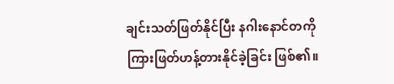ချင်းသတ်ဖြတ်နိုင်ပြီး နဂါးနောင်တကို ကြားဖြတ်ဟန့်တားနိုင်ခဲ့ခြင်း ဖြစ်၏။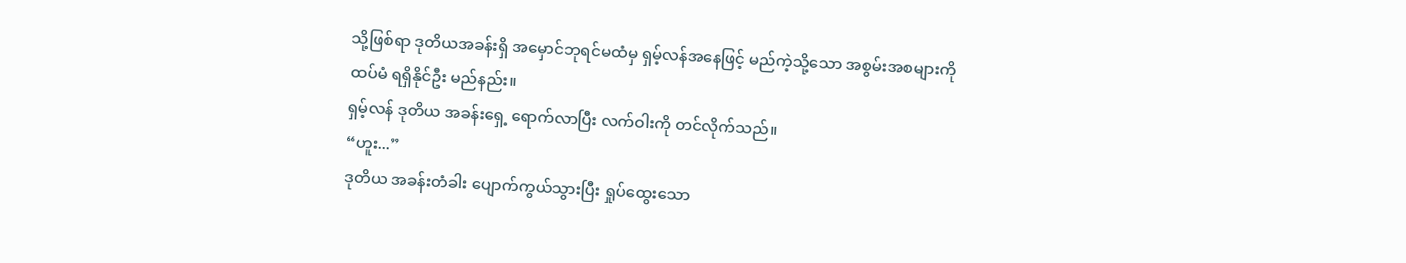သို့ဖြစ်ရာ ဒုတိယအခန်းရှိ အမှောင်ဘုရင်မထံမှ ရှမ့်လန်အနေဖြင့် မည်ကဲ့သို့သော အစွမ်းအစများကို ထပ်မံ ရရှိနိုင်ဦး မည်နည်း။
ရှမ့်လန် ဒုတိယ အခန်းရှေ့ ရောက်လာပြီး လက်ဝါးကို တင်လိုက်သည်။
“ဟူး...”
ဒုတိယ အခန်းတံခါး ပျောက်ကွယ်သွားပြီး ရှုပ်ထွေးသော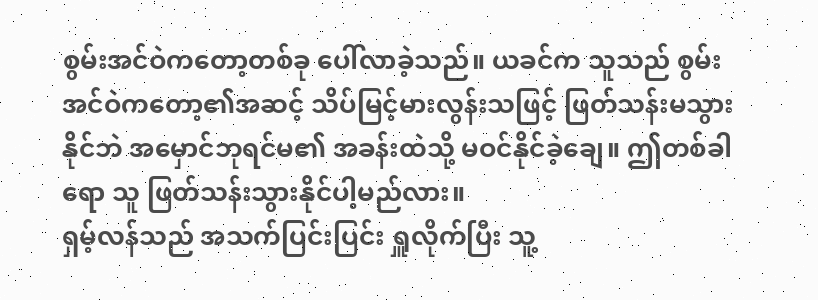စွမ်းအင်ဝဲကတော့တစ်ခု ပေါ်လာခဲ့သည်။ ယခင်က သူသည် စွမ်းအင်ဝဲကတော့၏အဆင့် သိပ်မြင့်မားလွန်းသဖြင့် ဖြတ်သန်းမသွားနိုင်ဘဲ အမှောင်ဘုရင်မ၏ အခန်းထဲသို့ မဝင်နိုင်ခဲ့ချေ။ ဤတစ်ခါရော သူ ဖြတ်သန်းသွားနိုင်ပါ့မည်လား။
ရှမ့်လန်သည် အသက်ပြင်းပြင်း ရှူလိုက်ပြီး သူ့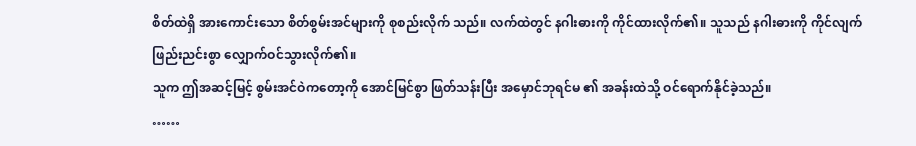စိတ်ထဲရှိ အားကောင်းသော စိတ်စွမ်းအင်များကို စုစည်းလိုက် သည်။ လက်ထဲတွင် နဂါးဓားကို ကိုင်ထားလိုက်၏။ သူသည် နဂါးဓားကို ကိုင်လျက် ဖြည်းညင်းစွာ လျှောက်ဝင်သွားလိုက်၏။
သူက ဤအဆင့်မြင့် စွမ်းအင်ဝဲကတော့ကို အောင်မြင်စွာ ဖြတ်သန်းပြီး အမှောင်ဘုရင်မ ၏ အခန်းထဲသို့ ဝင်ရောက်နိုင်ခဲ့သည်။
……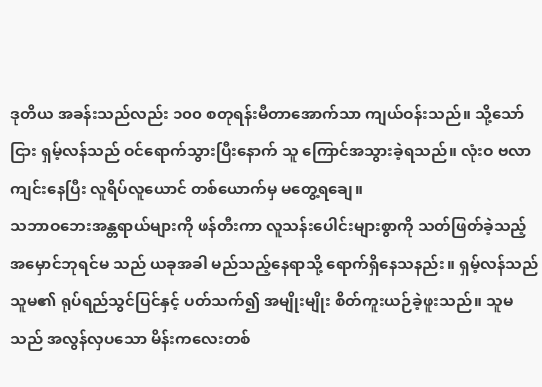ဒုတိယ အခန်းသည်လည်း ၁၀၀ စတုရန်းမီတာအောက်သာ ကျယ်ဝန်းသည်။ သို့သော်ငြား ရှမ့်လန်သည် ဝင်ရောက်သွားပြီးနောက် သူ ကြောင်အသွားခဲ့ရသည်။ လုံးဝ ဗလာကျင်းနေပြီး လူရိပ်လူယောင် တစ်ယောက်မှ မတွေ့ရချေ။
သဘာဝဘေးအန္တရာယ်များကို ဖန်တီးကာ လူသန်းပေါင်းများစွာကို သတ်ဖြတ်ခဲ့သည့် အမှောင်ဘုရင်မ သည် ယခုအခါ မည်သည့်နေရာသို့ ရောက်ရှိနေသနည်း။ ရှမ့်လန်သည် သူမ၏ ရုပ်ရည်သွင်ပြင်နှင့် ပတ်သက်၍ အမျိုးမျိုး စိတ်ကူးယဉ်ခဲ့ဖူးသည်။ သူမသည် အလွန်လှပသော မိန်းကလေးတစ်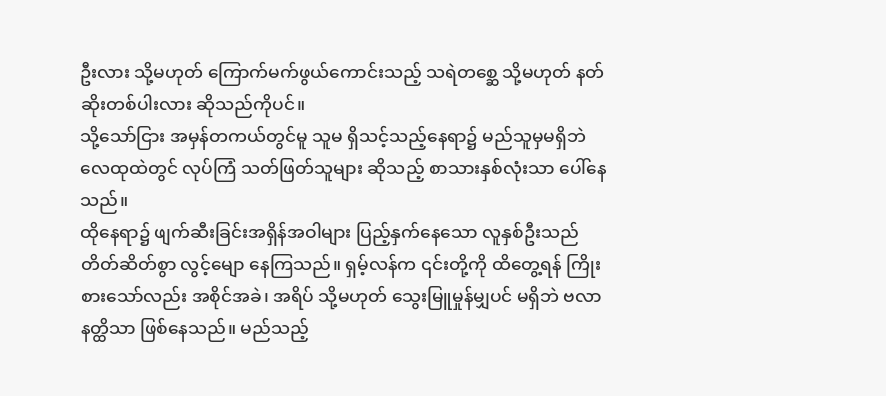ဦးလား သို့မဟုတ် ကြောက်မက်ဖွယ်ကောင်းသည့် သရဲတစ္ဆေ သို့မဟုတ် နတ်ဆိုးတစ်ပါးလား ဆိုသည်ကိုပင်။
သို့သော်ငြား အမှန်တကယ်တွင်မူ သူမ ရှိသင့်သည့်နေရာ၌ မည်သူမှမရှိဘဲ လေထုထဲတွင် လုပ်ကြံ သတ်ဖြတ်သူများ ဆိုသည့် စာသားနှစ်လုံးသာ ပေါ်နေသည်။
ထိုနေရာ၌ ဖျက်ဆီးခြင်းအရှိန်အဝါများ ပြည့်နှက်နေသော လူနှစ်ဦးသည် တိတ်ဆိတ်စွာ လွင့်မျော နေကြသည်။ ရှမ့်လန်က ၎င်းတို့ကို ထိတွေ့ရန် ကြိုးစားသော်လည်း အစိုင်အခဲ၊ အရိပ် သို့မဟုတ် သွေးမြူမှုန်မျှပင် မရှိဘဲ ဗလာနတ္ထိသာ ဖြစ်နေသည်။ မည်သည့်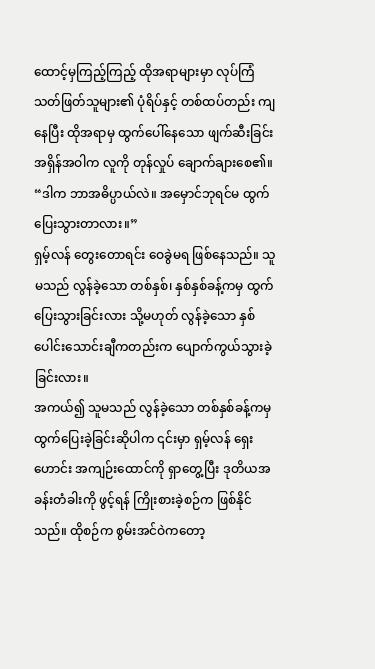ထောင့်မှကြည့်ကြည့် ထိုအရာများမှာ လုပ်ကြံသတ်ဖြတ်သူများ၏ ပုံရိပ်နှင့် တစ်ထပ်တည်း ကျနေပြီး ထိုအရာမှ ထွက်ပေါ်နေသော ဖျက်ဆီးခြင်း အရှိန်အဝါက လူကို တုန်လှုပ် ချောက်ချားစေ၏။
“ဒါက ဘာအဓိပ္ပာယ်လဲ။ အမှောင်ဘုရင်မ ထွက်ပြေးသွားတာလား။”
ရှမ့်လန် တွေးတောရင်း ဝေခွဲမရ ဖြစ်နေသည်။ သူမသည် လွန်ခဲ့သော တစ်နှစ်၊ နှစ်နှစ်ခန့်ကမှ ထွက်ပြေးသွားခြင်းလား သို့မဟုတ် လွန်ခဲ့သော နှစ်ပေါင်းသောင်းချီကတည်းက ပျောက်ကွယ်သွားခဲ့ခြင်းလား။
အကယ်၍ သူမသည် လွန်ခဲ့သော တစ်နှစ်ခန့်ကမှ ထွက်ပြေးခဲ့ခြင်းဆိုပါက ၎င်းမှာ ရှမ့်လန် ရှေးဟောင်း အကျဉ်းထောင်ကို ရှာတွေ့ပြီး ဒုတိယအခန်းတံခါးကို ဖွင့်ရန် ကြိုးစားခဲ့စဉ်က ဖြစ်နိုင်သည်။ ထိုစဉ်က စွမ်းအင်ဝဲကတော့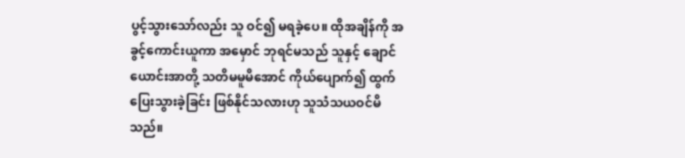ပွင့်သွားသော်လည်း သူ ဝင်၍ မရခဲ့ပေ။ ထိုအချိန်ကို အခွင့်ကောင်းယူကာ အမှောင် ဘုရင်မသည် သူနှင့် ချောင်ယောင်းအာတို့ သတိမမူမိအောင် ကိုယ်ပျောက်၍ ထွက်ပြေးသွားခဲ့ခြင်း ဖြစ်နိုင်သလားဟု သူသံသယဝင်မိသည်။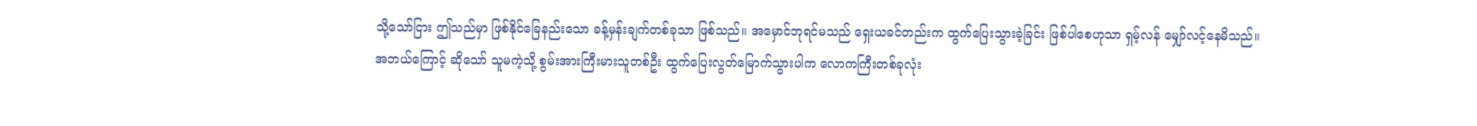သို့သော်ငြား ဤသည်မှာ ဖြစ်နိုင်ခြေနည်းသော ခန့်မှန်းချက်တစ်ခုသာ ဖြစ်သည်။ အမှောင်ဘုရင်မသည် ရှေးယခင်တည်းက ထွက်ပြေးသွားခဲ့ခြင်း ဖြစ်ပါစေဟုသာ ရှမ့်လန် မျှော်လင့်နေမိသည်။ အဘယ်ကြောင့် ဆိုသော် သူမကဲ့သို့ စွမ်းအားကြီးမားသူတစ်ဦး ထွက်ပြေးလွတ်မြောက်သွားပါက လောကကြီးတစ်ခုလုံး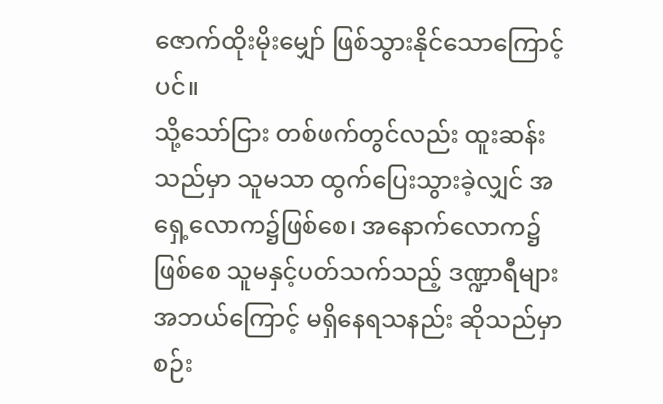ဇောက်ထိုးမိုးမျှော် ဖြစ်သွားနိုင်သောကြောင့်ပင်။
သို့သော်ငြား တစ်ဖက်တွင်လည်း ထူးဆန်းသည်မှာ သူမသာ ထွက်ပြေးသွားခဲ့လျှင် အရှေ့လောက၌ဖြစ်စေ၊ အနောက်လောက၌ဖြစ်စေ သူမနှင့်ပတ်သက်သည့် ဒဏ္ဍာရီများ အဘယ်ကြောင့် မရှိနေရသနည်း ဆိုသည်မှာ စဉ်း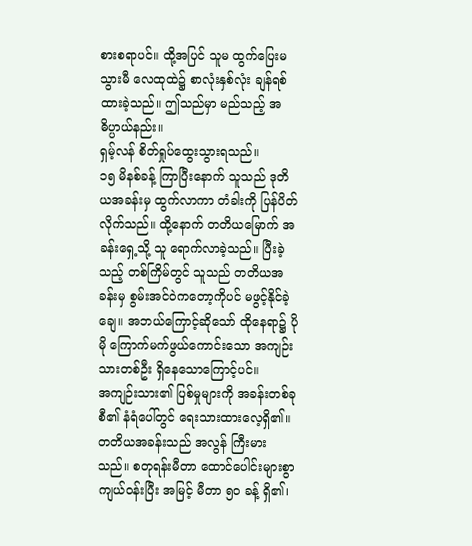စားစရာပင်။ ထို့အပြင် သူမ ထွက်ပြေးမသွားမီ လေထုထဲ၌ စာလုံးနှစ်လုံး ချန်ရစ်ထားခဲ့သည်။ ဤသည်မှာ မည်သည့် အဓိပ္ပာယ်နည်း။
ရှမ့်လန် စိတ်ရှုပ်ထွေးသွားရသည်။
၁၅ မိနစ်ခန့် ကြာပြီးနောက် သူသည် ဒုတိယအခန်းမှ ထွက်လာကာ တံခါးကို ပြန်ပိတ်လိုက်သည်။ ထို့နောက် တတိယမြောက် အခန်းရှေ့သို့ သူ ရောက်လာခဲ့သည်။ ပြီးခဲ့သည့် တစ်ကြိမ်တွင် သူသည် တတိယအခန်းမှ စွမ်းအင်ဝဲကတော့ကိုပင် မဖွင့်နိုင်ခဲ့ချေ။ အဘယ်ကြောင့်ဆိုသော် ထိုနေရာ၌ ပိုမို ကြောက်မက်ဖွယ်ကောင်းသော အကျဉ်းသားတစ်ဦး ရှိနေသောကြောင့်ပင်။
အကျဉ်းသား၏ ပြစ်မှုများကို အခန်းတစ်ခုစီ၏ နံရံပေါ်တွင် ရေးသားထားလေ့ရှိ၏။ တတိယအခန်းသည် အလွန် ကြီးမားသည်။ စတုရန်းမီတာ ထောင်ပေါင်းများစွာ ကျယ်ဝန်းပြီး အမြင့် မီတာ ၅၀ ခန့် ရှိ၏၊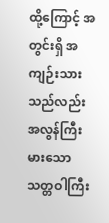ထို့ကြောင့် အတွင်းရှိ အကျဉ်းသားသည်လည်း အလွန်ကြီးမားသော သတ္တဝါကြီး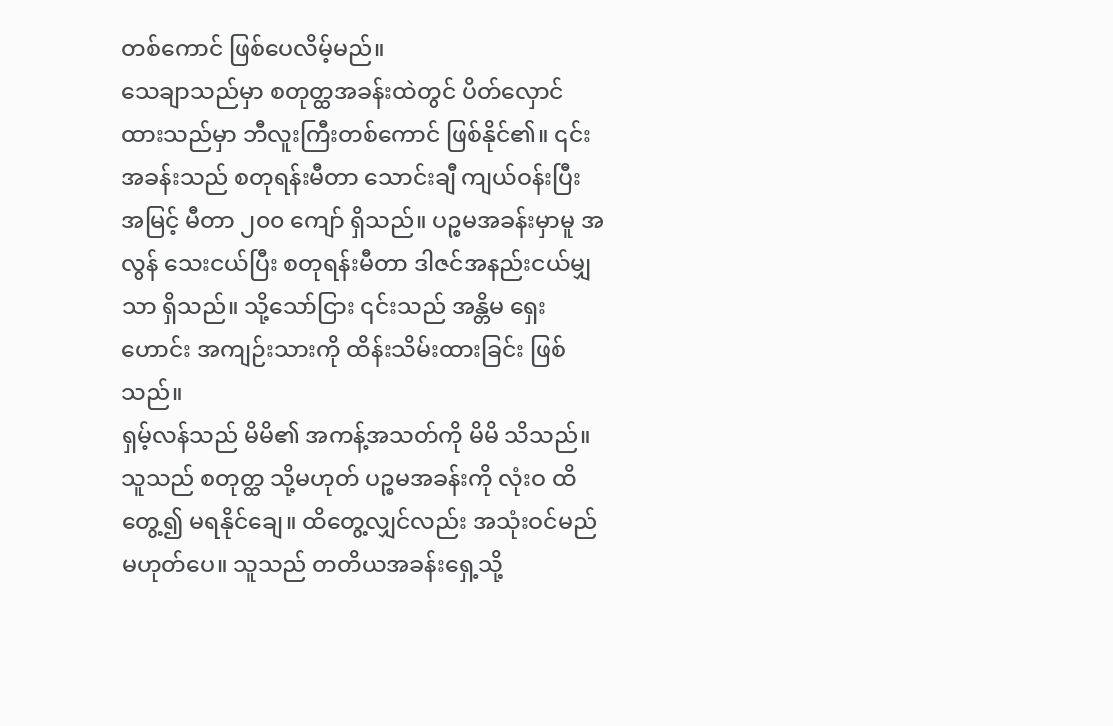တစ်ကောင် ဖြစ်ပေလိမ့်မည်။
သေချာသည်မှာ စတုတ္ထအခန်းထဲတွင် ပိတ်လှောင်ထားသည်မှာ ဘီလူးကြီးတစ်ကောင် ဖြစ်နိုင်၏။ ၎င်းအခန်းသည် စတုရန်းမီတာ သောင်းချီ ကျယ်ဝန်းပြီး အမြင့် မီတာ ၂၀၀ ကျော် ရှိသည်။ ပဉ္စမအခန်းမှာမူ အလွန် သေးငယ်ပြီး စတုရန်းမီတာ ဒါဇင်အနည်းငယ်မျှသာ ရှိသည်။ သို့သော်ငြား ၎င်းသည် အန္တိမ ရှေးဟောင်း အကျဉ်းသားကို ထိန်းသိမ်းထားခြင်း ဖြစ်သည်။
ရှမ့်လန်သည် မိမိ၏ အကန့်အသတ်ကို မိမိ သိသည်။ သူသည် စတုတ္ထ သို့မဟုတ် ပဉ္စမအခန်းကို လုံးဝ ထိတွေ့၍ မရနိုင်ချေ။ ထိတွေ့လျှင်လည်း အသုံးဝင်မည် မဟုတ်ပေ။ သူသည် တတိယအခန်းရှေ့သို့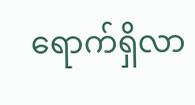ရောက်ရှိလာ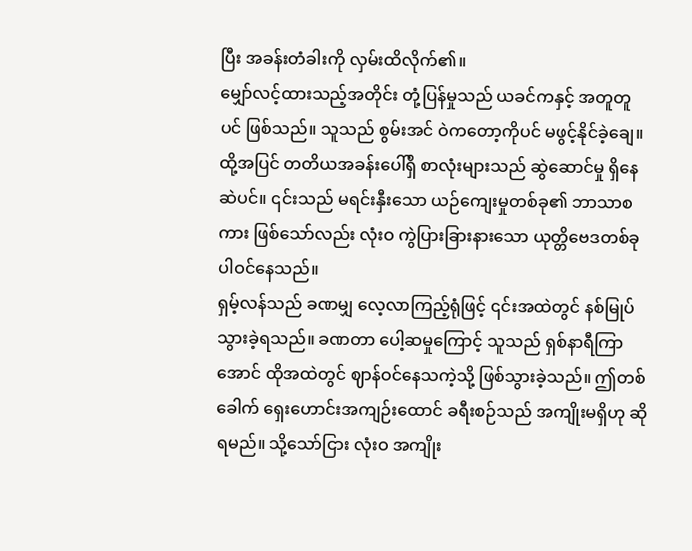ပြီး အခန်းတံခါးကို လှမ်းထိလိုက်၏။
မျှော်လင့်ထားသည့်အတိုင်း တုံ့ပြန်မှုသည် ယခင်ကနှင့် အတူတူပင် ဖြစ်သည်။ သူသည် စွမ်းအင် ဝဲကတော့ကိုပင် မဖွင့်နိုင်ခဲ့ချေ။ ထို့အပြင် တတိယအခန်းပေါ်ရှိ စာလုံးများသည် ဆွဲဆောင်မှု ရှိနေဆဲပင်။ ၎င်းသည် မရင်းနှီးသော ယဉ်ကျေးမှုတစ်ခု၏ ဘာသာစကား ဖြစ်သော်လည်း လုံးဝ ကွဲပြားခြားနားသော ယုတ္တိဗေဒတစ်ခု ပါဝင်နေသည်။
ရှမ့်လန်သည် ခဏမျှ လေ့လာကြည့်ရုံဖြင့် ၎င်းအထဲတွင် နစ်မြုပ်သွားခဲ့ရသည်။ ခဏတာ ပေါ့ဆမှုကြောင့် သူသည် ရှစ်နာရီကြာအောင် ထိုအထဲတွင် ဈာန်ဝင်နေသကဲ့သို့ ဖြစ်သွားခဲ့သည်။ ဤတစ်ခေါက် ရှေးဟောင်းအကျဉ်းထောင် ခရီးစဉ်သည် အကျိုးမရှိဟု ဆိုရမည်။ သို့သော်ငြား လုံးဝ အကျိုး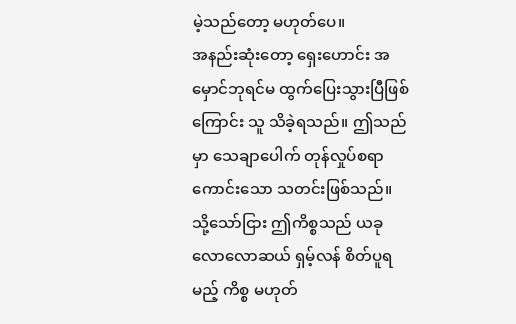မဲ့သည်တော့ မဟုတ်ပေ။
အနည်းဆုံးတော့ ရှေးဟောင်း အမှောင်ဘုရင်မ ထွက်ပြေးသွားပြီဖြစ်ကြောင်း သူ သိခဲ့ရသည်။ ဤသည်မှာ သေချာပေါက် တုန်လှုပ်စရာကောင်းသော သတင်းဖြစ်သည်။
သို့သော်ငြား ဤကိစ္စသည် ယခုလောလောဆယ် ရှမ့်လန် စိတ်ပူရမည့် ကိစ္စ မဟုတ်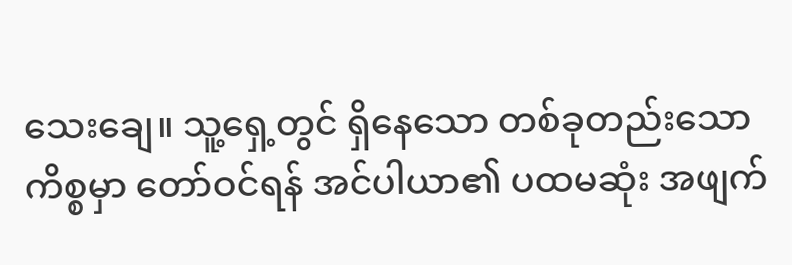သေးချေ။ သူ့ရှေ့တွင် ရှိနေသော တစ်ခုတည်းသော ကိစ္စမှာ တော်ဝင်ရန် အင်ပါယာ၏ ပထမဆုံး အဖျက်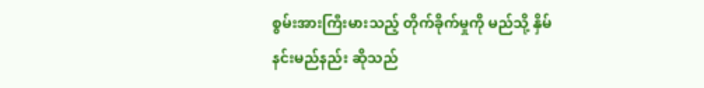စွမ်းအားကြီးမားသည့် တိုက်ခိုက်မှုကို မည်သို့ နှိမ်နင်းမည်နည်း ဆိုသည်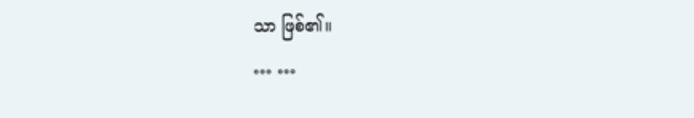သာ ဖြစ်၏။
… …